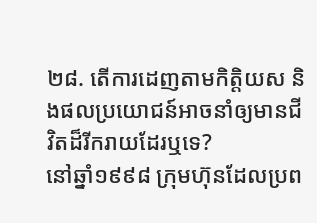២៨. តើការដេញតាមកិត្តិយស និងផលប្រយោជន៍អាចនាំឲ្យមានជីវិតដ៏រីករាយដែរឬទេ?
នៅឆ្នាំ១៩៩៨ ក្រុមហ៊ុនដែលប្រព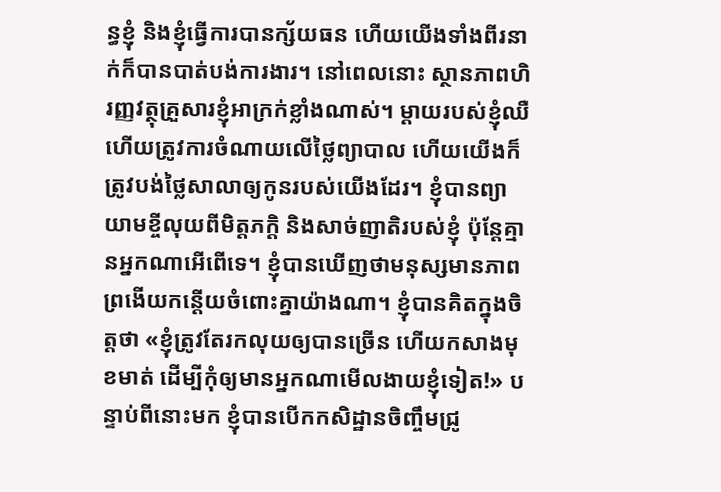ន្ធខ្ញុំ និងខ្ញុំធ្វើការបានក្ស័យធន ហើយយើងទាំងពីរនាក់ក៏បានបាត់បង់ការងារ។ នៅពេលនោះ ស្ថានភាពហិរញ្ញវត្ថុគ្រួសារខ្ញុំអាក្រក់ខ្លាំងណាស់។ ម្ដាយរបស់ខ្ញុំឈឺ ហើយត្រូវការចំណាយលើថ្លៃព្យាបាល ហើយយើងក៏ត្រូវបង់ថ្លៃសាលាឲ្យកូនរបស់យើងដែរ។ ខ្ញុំបានព្យាយាមខ្ចីលុយពីមិត្តភក្តិ និងសាច់ញាតិរបស់ខ្ញុំ ប៉ុន្តែគ្មានអ្នកណាអើពើទេ។ ខ្ញុំបានឃើញថាមនុស្សមានភាពព្រងើយកន្តើយចំពោះគ្នាយ៉ាងណា។ ខ្ញុំបានគិតក្នុងចិត្តថា «ខ្ញុំត្រូវតែរកលុយឲ្យបានច្រើន ហើយកសាងមុខមាត់ ដើម្បីកុំឲ្យមានអ្នកណាមើលងាយខ្ញុំទៀត!» បន្ទាប់ពីនោះមក ខ្ញុំបានបើកកសិដ្ឋានចិញ្ចឹមជ្រូ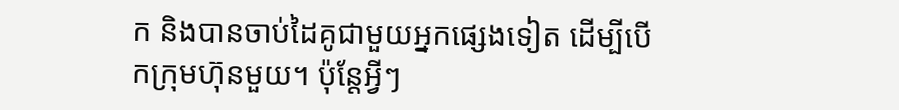ក និងបានចាប់ដៃគូជាមួយអ្នកផ្សេងទៀត ដើម្បីបើកក្រុមហ៊ុនមួយ។ ប៉ុន្តែអ្វីៗ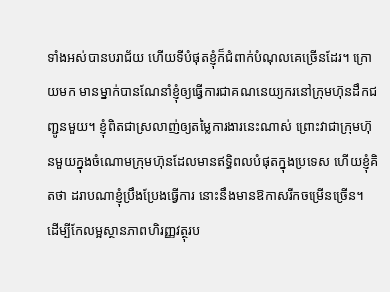ទាំងអស់បានបរាជ័យ ហើយទីបំផុតខ្ញុំក៏ជំពាក់បំណុលគេច្រើនដែរ។ ក្រោយមក មានម្នាក់បានណែនាំខ្ញុំឲ្យធ្វើការជាគណនេយ្យករនៅក្រុមហ៊ុនដឹកជញ្ជូនមួយ។ ខ្ញុំពិតជាស្រលាញ់ឲ្យតម្លៃការងារនេះណាស់ ព្រោះវាជាក្រុមហ៊ុនមួយក្នុងចំណោមក្រុមហ៊ុនដែលមានឥទ្ធិពលបំផុតក្នុងប្រទេស ហើយខ្ញុំគិតថា ដរាបណាខ្ញុំប្រឹងប្រែងធ្វើការ នោះនឹងមានឱកាសរីកចម្រើនច្រើន។ ដើម្បីកែលម្អស្ថានភាពហិរញ្ញវត្ថុរប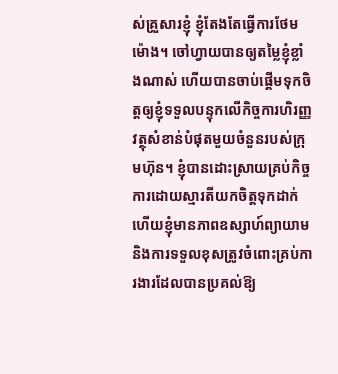ស់គ្រួសារខ្ញុំ ខ្ញុំតែងតែធ្វើការថែមម៉ោង។ ចៅហ្វាយបានឲ្យតម្លៃខ្ញុំខ្លាំងណាស់ ហើយបានចាប់ផ្ដើមទុកចិត្តឲ្យខ្ញុំទទួលបន្ទុកលើកិច្ចការហិរញ្ញវត្ថុសំខាន់បំផុតមួយចំនួនរបស់ក្រុមហ៊ុន។ ខ្ញុំបានដោះស្រាយគ្រប់កិច្ចការដោយស្មារតីយកចិត្តទុកដាក់ ហើយខ្ញុំមានភាពឧស្សាហ៍ព្យាយាម និងការទទួលខុសត្រូវចំពោះគ្រប់ការងារដែលបានប្រគល់ឱ្យ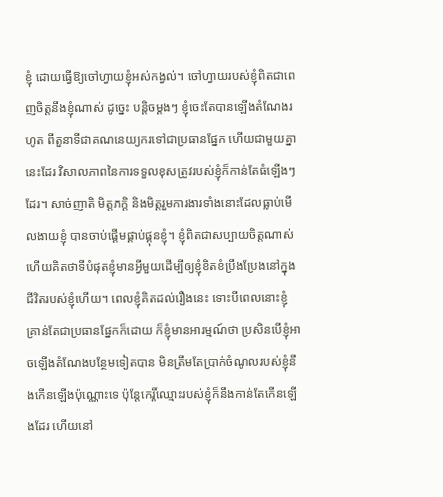ខ្ញុំ ដោយធ្វើឱ្យចៅហ្វាយខ្ញុំអស់កង្វល់។ ចៅហ្វាយរបស់ខ្ញុំពិតជាពេញចិត្តនឹងខ្ញុំណាស់ ដូច្នេះ បន្តិចម្ដងៗ ខ្ញុំចេះតែបានឡើងតំណែងរហូត ពីតួនាទីជាគណនេយ្យករទៅជាប្រធានផ្នែក ហើយជាមួយគ្នានេះដែរ វិសាលភាពនៃការទទួលខុសត្រូវរបស់ខ្ញុំក៏កាន់តែធំឡើងៗដែរ។ សាច់ញាតិ មិត្តភក្តិ និងមិត្តរួមការងារទាំងនោះដែលធ្លាប់មើលងាយខ្ញុំ បានចាប់ផ្ដើមផ្គាប់ផ្គុនខ្ញុំ។ ខ្ញុំពិតជាសប្បាយចិត្តណាស់ ហើយគិតថាទីបំផុតខ្ញុំមានអ្វីមួយដើម្បីឲ្យខ្ញុំខិតខំប្រឹងប្រែងនៅក្នុងជីវិតរបស់ខ្ញុំហើយ។ ពេលខ្ញុំគិតដល់រឿងនេះ ទោះបីពេលនោះខ្ញុំគ្រាន់តែជាប្រធានផ្នែកក៏ដោយ ក៏ខ្ញុំមានអារម្មណ៍ថា ប្រសិនបើខ្ញុំអាចឡើងតំណែងបន្ថែមទៀតបាន មិនត្រឹមតែប្រាក់ចំណូលរបស់ខ្ញុំនឹងកើនឡើងប៉ុណ្ណោះទេ ប៉ុន្តែកេរ្តិ៍ឈ្មោះរបស់ខ្ញុំក៏នឹងកាន់តែកើនឡើងដែរ ហើយនៅ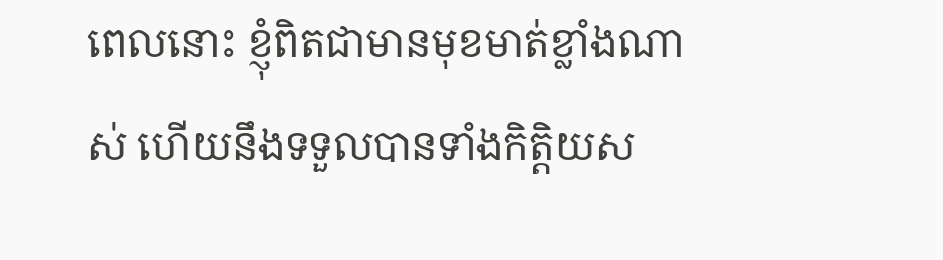ពេលនោះ ខ្ញុំពិតជាមានមុខមាត់ខ្លាំងណាស់ ហើយនឹងទទួលបានទាំងកិត្តិយស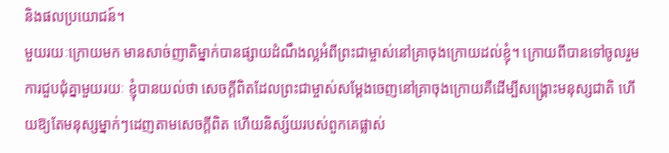និងផលប្រយោជន៍។
មួយរយៈក្រោយមក មានសាច់ញាតិម្នាក់បានផ្សាយដំណឹងល្អអំពីព្រះជាម្ចាស់នៅគ្រាចុងក្រោយដល់ខ្ញុំ។ ក្រោយពីបានទៅចូលរួមការជួបជុំគ្នាមួយរយៈ ខ្ញុំបានយល់ថា សេចក្ដីពិតដែលព្រះជាម្ចាស់សម្ដែងចេញនៅគ្រាចុងក្រោយគឺដើម្បីសង្គ្រោះមនុស្សជាតិ ហើយឱ្យតែមនុស្សម្នាក់ៗដេញតាមសេចក្ដីពិត ហើយនិស្ស័យរបស់ពួកគេផ្លាស់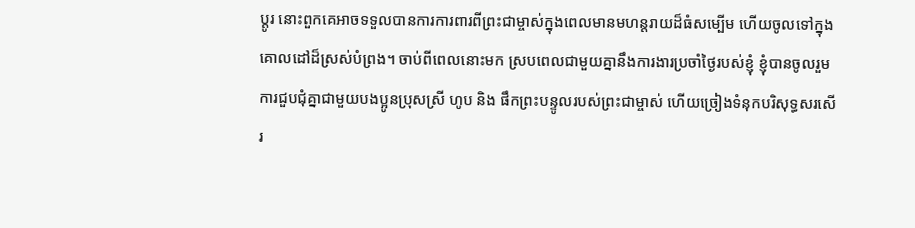ប្ដូរ នោះពួកគេអាចទទួលបានការការពារពីព្រះជាម្ចាស់ក្នុងពេលមានមហន្តរាយដ៏ធំសម្បើម ហើយចូលទៅក្នុងគោលដៅដ៏ស្រស់បំព្រង។ ចាប់ពីពេលនោះមក ស្របពេលជាមួយគ្នានឹងការងារប្រចាំថ្ងៃរបស់ខ្ញុំ ខ្ញុំបានចូលរួមការជួបជុំគ្នាជាមួយបងប្អូនប្រុសស្រី ហូប និង ផឹកព្រះបន្ទូលរបស់ព្រះជាម្ចាស់ ហើយច្រៀងទំនុកបរិសុទ្ធសរសើរ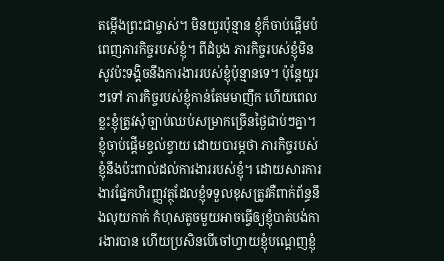តម្កើងព្រះជាម្ចាស់។ មិនយូរប៉ុន្មាន ខ្ញុំក៏ចាប់ផ្ដើមបំពេញភារកិច្ចរបស់ខ្ញុំ។ ពីដំបូង ភារកិច្ចរបស់ខ្ញុំមិនសូវប៉ះទង្គិចនឹងការងាររបស់ខ្ញុំប៉ុន្មានទេ។ ប៉ុន្តែយូរៗទៅ ភារកិច្ចរបស់ខ្ញុំកាន់តែមមាញឹក ហើយពេលខ្លះខ្ញុំត្រូវសុំច្បាប់ឈប់សម្រាកច្រើនថ្ងៃជាប់ៗគ្នា។ ខ្ញុំចាប់ផ្ដើមខ្វល់ខ្វាយ ដោយបារម្ភថា ភារកិច្ចរបស់ខ្ញុំនឹងប៉ះពាល់ដល់ការងាររបស់ខ្ញុំ។ ដោយសារការងារផ្នែកហិរញ្ញវត្ថុដែលខ្ញុំទទួលខុសត្រូវគឺពាក់ព័ន្ធនឹងលុយកាក់ កំហុសតូចមួយអាចធ្វើឲ្យខ្ញុំបាត់បង់ការងារបាន ហើយប្រសិនបើចៅហ្វាយខ្ញុំបណ្ដេញខ្ញុំ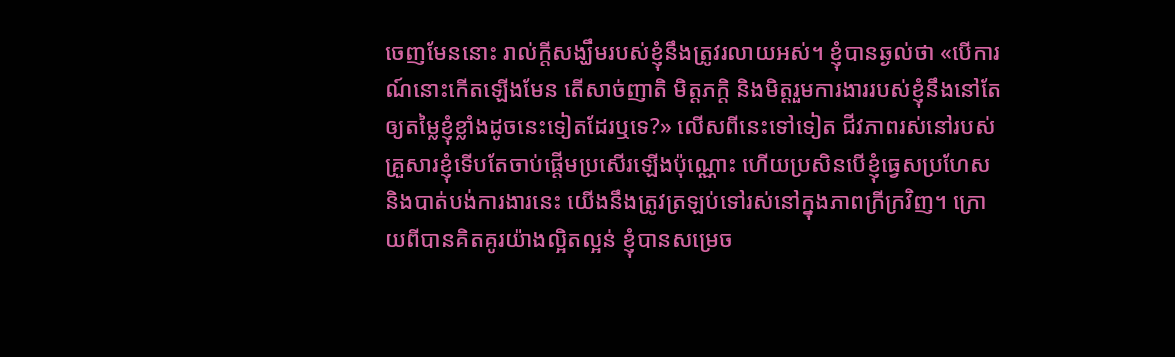ចេញមែននោះ រាល់ក្តីសង្ឃឹមរបស់ខ្ញុំនឹងត្រូវរលាយអស់។ ខ្ញុំបានឆ្ងល់ថា «បើការណ៍នោះកើតឡើងមែន តើសាច់ញាតិ មិត្តភក្តិ និងមិត្តរួមការងាររបស់ខ្ញុំនឹងនៅតែឲ្យតម្លៃខ្ញុំខ្លាំងដូចនេះទៀតដែរឬទេ?» លើសពីនេះទៅទៀត ជីវភាពរស់នៅរបស់គ្រួសារខ្ញុំទើបតែចាប់ផ្ដើមប្រសើរឡើងប៉ុណ្ណោះ ហើយប្រសិនបើខ្ញុំធ្វេសប្រហែស និងបាត់បង់ការងារនេះ យើងនឹងត្រូវត្រឡប់ទៅរស់នៅក្នុងភាពក្រីក្រវិញ។ ក្រោយពីបានគិតគូរយ៉ាងល្អិតល្អន់ ខ្ញុំបានសម្រេច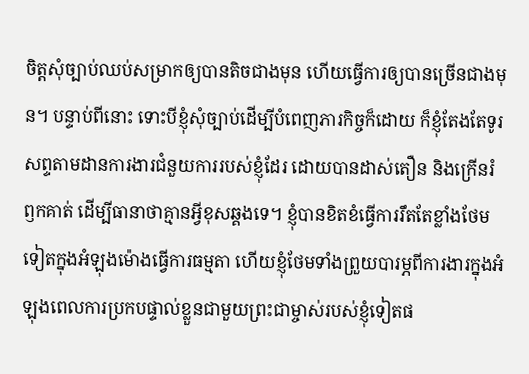ចិត្តសុំច្បាប់ឈប់សម្រាកឲ្យបានតិចជាងមុន ហើយធ្វើការឲ្យបានច្រើនជាងមុន។ បន្ទាប់ពីនោះ ទោះបីខ្ញុំសុំច្បាប់ដើម្បីបំពេញភារកិច្ចក៏ដោយ ក៏ខ្ញុំតែងតែទូរសព្ទតាមដានការងារជំនួយការរបស់ខ្ញុំដែរ ដោយបានដាស់តឿន និងក្រើនរំឭកគាត់ ដើម្បីធានាថាគ្មានអ្វីខុសឆ្គងទេ។ ខ្ញុំបានខិតខំធ្វើការរឹតតែខ្លាំងថែមទៀតក្នុងអំឡុងម៉ោងធ្វើការធម្មតា ហើយខ្ញុំថែមទាំងព្រួយបារម្ភពីការងារក្នុងអំឡុងពេលការប្រកបផ្ទាល់ខ្លួនជាមួយព្រះជាម្ចាស់របស់ខ្ញុំទៀតផ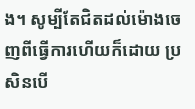ង។ សូម្បីតែជិតដល់ម៉ោងចេញពីធ្វើការហើយក៏ដោយ ប្រសិនបើ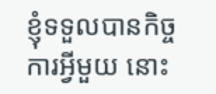ខ្ញុំទទួលបានកិច្ចការអ្វីមួយ នោះ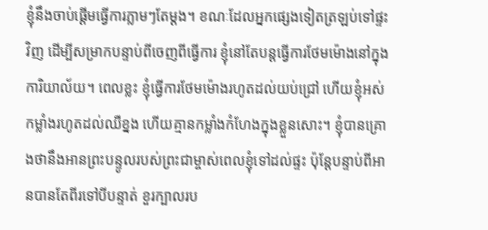ខ្ញុំនឹងចាប់ផ្ដើមធ្វើការភ្លាមៗតែម្ដង។ ខណៈដែលអ្នកផ្សេងទៀតត្រឡប់ទៅផ្ទះវិញ ដើម្បីសម្រាកបន្ទាប់ពីចេញពីធ្វើការ ខ្ញុំនៅតែបន្តធ្វើការថែមម៉ោងនៅក្នុងការិយាល័យ។ ពេលខ្លះ ខ្ញុំធ្វើការថែមម៉ោងរហូតដល់យប់ជ្រៅ ហើយខ្ញុំអស់កម្លាំងរហូតដល់ឈឺខ្នង ហើយគ្មានកម្លាំងកំហែងក្នុងខ្លួនសោះ។ ខ្ញុំបានគ្រោងថានឹងអានព្រះបន្ទូលរបស់ព្រះជាម្ចាស់ពេលខ្ញុំទៅដល់ផ្ទះ ប៉ុន្តែបន្ទាប់ពីអានបានតែពីរទៅបីបន្ទាត់ ខួរក្បាលរប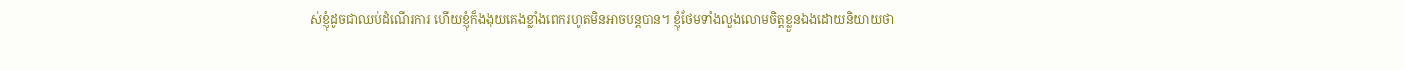ស់ខ្ញុំដូចជាឈប់ដំណើរការ ហើយខ្ញុំក៏ងងុយគេងខ្លាំងពេករហូតមិនអាចបន្តបាន។ ខ្ញុំថែមទាំងលួងលោមចិត្តខ្លួនឯងដោយនិយាយថា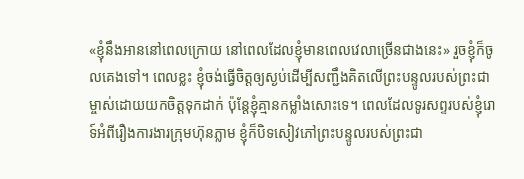«ខ្ញុំនឹងអាននៅពេលក្រោយ នៅពេលដែលខ្ញុំមានពេលវេលាច្រើនជាងនេះ» រួចខ្ញុំក៏ចូលគេងទៅ។ ពេលខ្លះ ខ្ញុំចង់ធ្វើចិត្តឲ្យស្ងប់ដើម្បីសញ្ជឹងគិតលើព្រះបន្ទូលរបស់ព្រះជាម្ចាស់ដោយយកចិត្តទុកដាក់ ប៉ុន្តែខ្ញុំគ្មានកម្លាំងសោះទេ។ ពេលដែលទូរសព្ទរបស់ខ្ញុំរោទ៍អំពីរឿងការងារក្រុមហ៊ុនភ្លាម ខ្ញុំក៏បិទសៀវភៅព្រះបន្ទូលរបស់ព្រះជា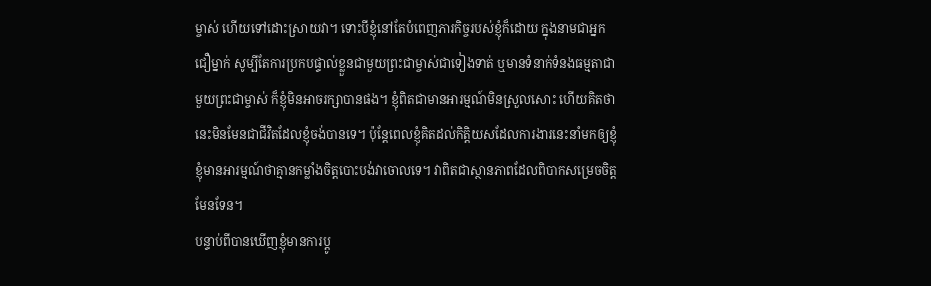ម្ចាស់ ហើយទៅដោះស្រាយវា។ ទោះបីខ្ញុំនៅតែបំពេញភារកិច្ចរបស់ខ្ញុំក៏ដោយ ក្នុងនាមជាអ្នកជឿម្នាក់ សូម្បីតែការប្រកបផ្ទាល់ខ្លួនជាមួយព្រះជាម្ចាស់ជាទៀងទាត់ ឬមានទំនាក់ទំនងធម្មតាជាមួយព្រះជាម្ចាស់ ក៏ខ្ញុំមិនអាចរក្សាបានផង។ ខ្ញុំពិតជាមានអារម្មណ៍មិនស្រួលសោះ ហើយគិតថានេះមិនមែនជាជីវិតដែលខ្ញុំចង់បានទេ។ ប៉ុន្តែពេលខ្ញុំគិតដល់កិត្តិយសដែលការងារនេះនាំមកឲ្យខ្ញុំ ខ្ញុំមានអារម្មណ៍ថាគ្មានកម្លាំងចិត្តបោះបង់វាចោលទេ។ វាពិតជាស្ថានភាពដែលពិបាកសម្រេចចិត្តមែនទែន។
បន្ទាប់ពីបានឃើញខ្ញុំមានការប្ដូ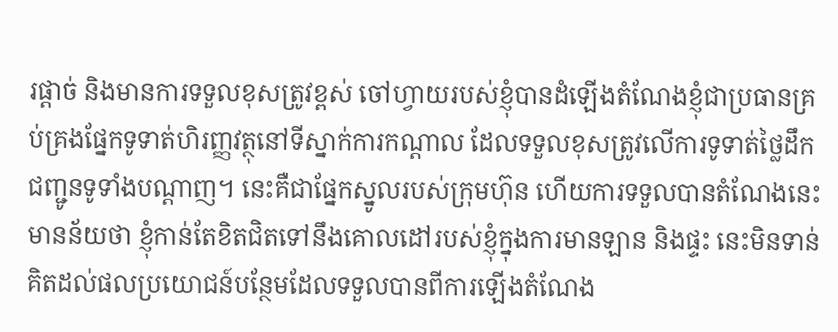រផ្ដាច់ និងមានការទទួលខុសត្រូវខ្ពស់ ចៅហ្វាយរបស់ខ្ញុំបានដំឡើងតំណែងខ្ញុំជាប្រធានគ្រប់គ្រងផ្នែកទូទាត់ហិរញ្ញវត្ថុនៅទីស្នាក់ការកណ្តាល ដែលទទួលខុសត្រូវលើការទូទាត់ថ្លៃដឹកជញ្ជូនទូទាំងបណ្ដាញ។ នេះគឺជាផ្នែកស្នូលរបស់ក្រុមហ៊ុន ហើយការទទួលបានតំណែងនេះមានន័យថា ខ្ញុំកាន់តែខិតជិតទៅនឹងគោលដៅរបស់ខ្ញុំក្នុងការមានឡាន និងផ្ទះ នេះមិនទាន់គិតដល់ផលប្រយោជន៍បន្ថែមដែលទទួលបានពីការឡើងតំណែង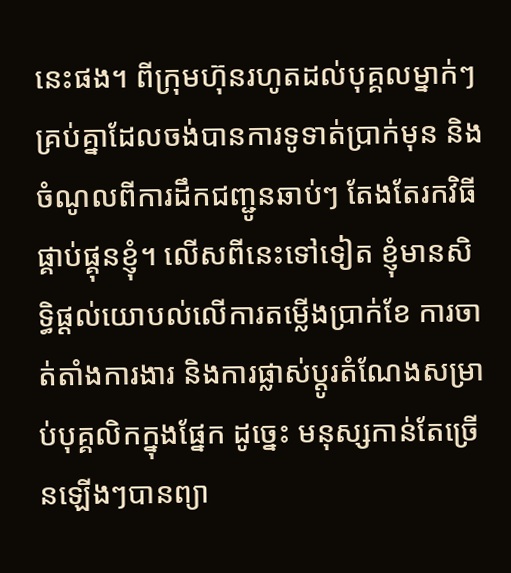នេះផង។ ពីក្រុមហ៊ុនរហូតដល់បុគ្គលម្នាក់ៗ គ្រប់គ្នាដែលចង់បានការទូទាត់ប្រាក់មុន និងចំណូលពីការដឹកជញ្ជូនឆាប់ៗ តែងតែរកវិធីផ្គាប់ផ្គុនខ្ញុំ។ លើសពីនេះទៅទៀត ខ្ញុំមានសិទ្ធិផ្ដល់យោបល់លើការតម្លើងប្រាក់ខែ ការចាត់តាំងការងារ និងការផ្លាស់ប្ដូរតំណែងសម្រាប់បុគ្គលិកក្នុងផ្នែក ដូច្នេះ មនុស្សកាន់តែច្រើនឡើងៗបានព្យា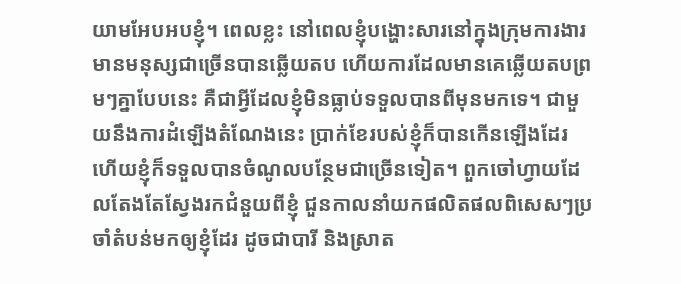យាមអែបអបខ្ញុំ។ ពេលខ្លះ នៅពេលខ្ញុំបង្ហោះសារនៅក្នុងក្រុមការងារ មានមនុស្សជាច្រើនបានឆ្លើយតប ហើយការដែលមានគេឆ្លើយតបព្រមៗគ្នាបែបនេះ គឺជាអ្វីដែលខ្ញុំមិនធ្លាប់ទទួលបានពីមុនមកទេ។ ជាមួយនឹងការដំឡើងតំណែងនេះ ប្រាក់ខែរបស់ខ្ញុំក៏បានកើនឡើងដែរ ហើយខ្ញុំក៏ទទួលបានចំណូលបន្ថែមជាច្រើនទៀត។ ពួកចៅហ្វាយដែលតែងតែស្វែងរកជំនួយពីខ្ញុំ ជួនកាលនាំយកផលិតផលពិសេសៗប្រចាំតំបន់មកឲ្យខ្ញុំដែរ ដូចជាបារី និងស្រាត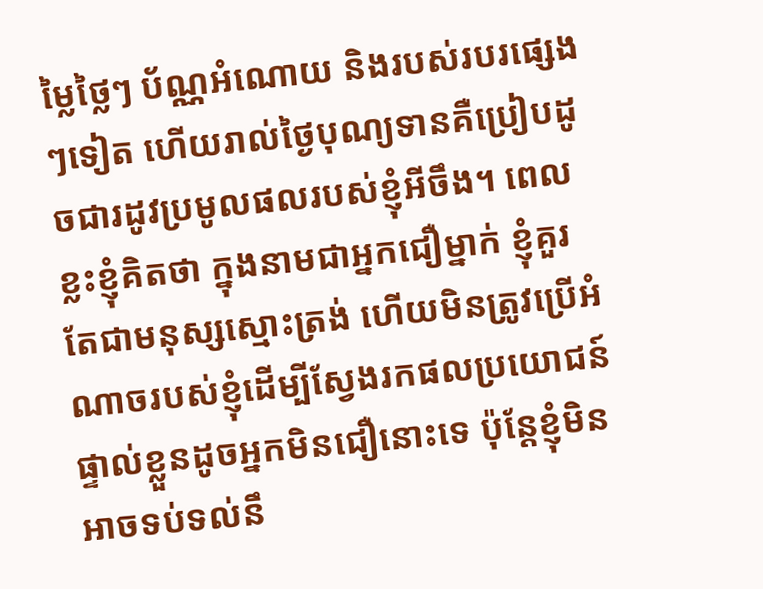ម្លៃថ្លៃៗ ប័ណ្ណអំណោយ និងរបស់របរផ្សេងៗទៀត ហើយរាល់ថ្ងៃបុណ្យទានគឺប្រៀបដូចជារដូវប្រមូលផលរបស់ខ្ញុំអីចឹង។ ពេលខ្លះខ្ញុំគិតថា ក្នុងនាមជាអ្នកជឿម្នាក់ ខ្ញុំគួរតែជាមនុស្សស្មោះត្រង់ ហើយមិនត្រូវប្រើអំណាចរបស់ខ្ញុំដើម្បីស្វែងរកផលប្រយោជន៍ផ្ទាល់ខ្លួនដូចអ្នកមិនជឿនោះទេ ប៉ុន្តែខ្ញុំមិនអាចទប់ទល់នឹ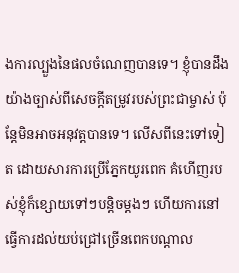ងការល្បួងនៃផលចំណេញបានទេ។ ខ្ញុំបានដឹងយ៉ាងច្បាស់ពីសេចក្ដីតម្រូវរបស់ព្រះជាម្ចាស់ ប៉ុន្តែមិនអាចអនុវត្តបានទេ។ លើសពីនេះទៅទៀត ដោយសារការប្រើភ្នែកយូរពេក គំហើញរបស់ខ្ញុំក៏ខ្សោយទៅៗបន្តិចម្ដងៗ ហើយការនៅធ្វើការដល់យប់ជ្រៅច្រើនពេកបណ្ដាល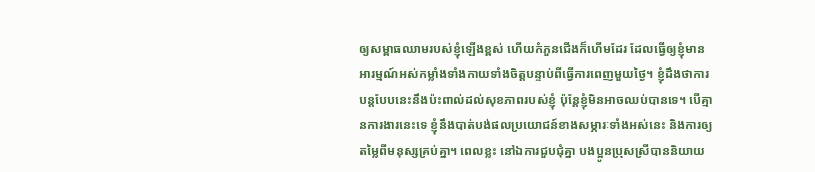ឲ្យសម្ពាធឈាមរបស់ខ្ញុំឡើងខ្ពស់ ហើយកំភួនជើងក៏ហើមដែរ ដែលធ្វើឲ្យខ្ញុំមានអារម្មណ៍អស់កម្លាំងទាំងកាយទាំងចិត្តបន្ទាប់ពីធ្វើការពេញមួយថ្ងៃ។ ខ្ញុំដឹងថាការបន្តបែបនេះនឹងប៉ះពាល់ដល់សុខភាពរបស់ខ្ញុំ ប៉ុន្តែខ្ញុំមិនអាចឈប់បានទេ។ បើគ្មានការងារនេះទេ ខ្ញុំនឹងបាត់បង់ផលប្រយោជន៍ខាងសម្ភារៈទាំងអស់នេះ និងការឲ្យតម្លៃពីមនុស្សគ្រប់គ្នា។ ពេលខ្លះ នៅឯការជួបជុំគ្នា បងប្អូនប្រុសស្រីបាននិយាយ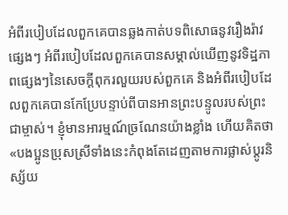អំពីរបៀបដែលពួកគេបានឆ្លងកាត់បទពិសោធនូវរឿងរ៉ាវផ្សេងៗ អំពីរបៀបដែលពួកគេបានសម្គាល់ឃើញនូវទិដ្ឋភាពផ្សេងៗនៃសេចក្ដីពុករលួយរបស់ពួកគេ និងអំពីរបៀបដែលពួកគេបានកែប្រែបន្ទាប់ពីបានអានព្រះបន្ទូលរបស់ព្រះជាម្ចាស់។ ខ្ញុំមានអារម្មណ៍ច្រណែនយ៉ាងខ្លាំង ហើយគិតថា «បងប្អូនប្រុសស្រីទាំងនេះកំពុងតែដេញតាមការផ្លាស់ប្ដូរនិស្ស័យ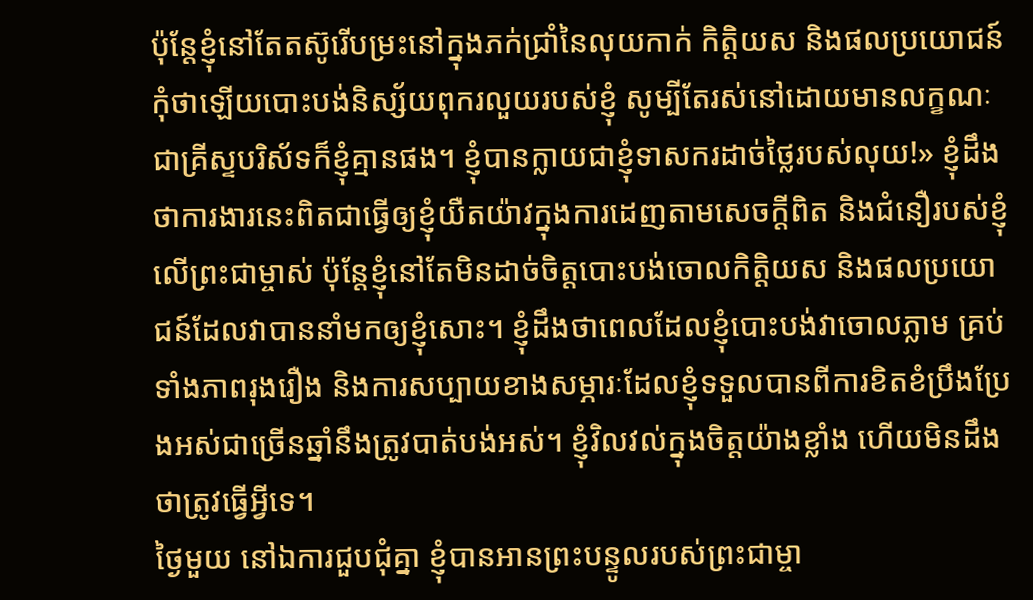ប៉ុន្តែខ្ញុំនៅតែតស៊ូរើបម្រះនៅក្នុងភក់ជ្រាំនៃលុយកាក់ កិត្តិយស និងផលប្រយោជន៍ កុំថាឡើយបោះបង់និស្ស័យពុករលួយរបស់ខ្ញុំ សូម្បីតែរស់នៅដោយមានលក្ខណៈជាគ្រីស្ទបរិស័ទក៏ខ្ញុំគ្មានផង។ ខ្ញុំបានក្លាយជាខ្ញុំទាសករដាច់ថ្លៃរបស់លុយ!» ខ្ញុំដឹងថាការងារនេះពិតជាធ្វើឲ្យខ្ញុំយឺតយ៉ាវក្នុងការដេញតាមសេចក្ដីពិត និងជំនឿរបស់ខ្ញុំលើព្រះជាម្ចាស់ ប៉ុន្តែខ្ញុំនៅតែមិនដាច់ចិត្តបោះបង់ចោលកិត្តិយស និងផលប្រយោជន៍ដែលវាបាននាំមកឲ្យខ្ញុំសោះ។ ខ្ញុំដឹងថាពេលដែលខ្ញុំបោះបង់វាចោលភ្លាម គ្រប់ទាំងភាពរុងរឿង និងការសប្បាយខាងសម្ភារៈដែលខ្ញុំទទួលបានពីការខិតខំប្រឹងប្រែងអស់ជាច្រើនឆ្នាំនឹងត្រូវបាត់បង់អស់។ ខ្ញុំវិលវល់ក្នុងចិត្តយ៉ាងខ្លាំង ហើយមិនដឹងថាត្រូវធ្វើអ្វីទេ។
ថ្ងៃមួយ នៅឯការជួបជុំគ្នា ខ្ញុំបានអានព្រះបន្ទូលរបស់ព្រះជាម្ចា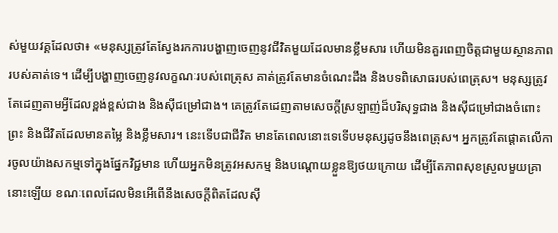ស់មួយវគ្គដែលថា៖ «មនុស្សត្រូវតែស្វែងរកការបង្ហាញចេញនូវជីវិតមួយដែលមានខ្លឹមសារ ហើយមិនគួរពេញចិត្តជាមួយស្ថានភាពរបស់គាត់ទេ។ ដើម្បីបង្ហាញចេញនូវលក្ខណៈរបស់ពេត្រុស គាត់ត្រូវតែមានចំណេះដឹង និងបទពិសោធរបស់ពេត្រុស។ មនុស្សត្រូវតែដេញតាមអ្វីដែលខ្ពង់ខ្ពស់ជាង និងស៊ីជម្រៅជាង។ គេត្រូវតែដេញតាមសេចក្ដីស្រឡាញ់ដ៏បរិសុទ្ធជាង និងស៊ីជម្រៅជាងចំពោះព្រះ និងជីវិតដែលមានតម្លៃ និងខ្លឹមសារ។ នេះទើបជាជីវិត មានតែពេលនោះទេទើបមនុស្សដូចនឹងពេត្រុស។ អ្នកត្រូវតែផ្ដោតលើការចូលយ៉ាងសកម្មទៅក្នុងផ្នែកវិជ្ជមាន ហើយអ្នកមិនត្រូវអសកម្ម និងបណ្ដោយខ្លួនឱ្យថយក្រោយ ដើម្បីតែភាពសុខស្រួលមួយគ្រានោះឡើយ ខណៈពេលដែលមិនអើពើនឹងសេចក្ដីពិតដែលស៊ី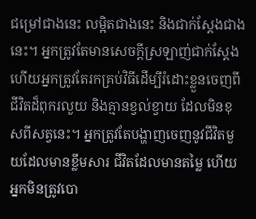ជម្រៅជាងនេះ លម្អិតជាងនេះ និងជាក់ស្តែងជាងនេះ។ អ្នកត្រូវតែមានសេចក្តីស្រឡាញ់ជាក់ស្តែង ហើយអ្នកត្រូវតែរកគ្រប់វិធីដើម្បីរំដោះខ្លួនចេញពីជីវិតដ៏ពុករលួយ និងគ្មានខ្វល់ខ្វាយ ដែលមិនខុសពីសត្វនេះ។ អ្នកត្រូវតែបង្ហាញចេញនូវជីវិតមួយដែលមានខ្លឹមសារ ជីវិតដែលមានតម្លៃ ហើយអ្នកមិនត្រូវបោ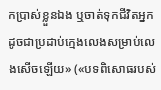កប្រាស់ខ្លួនឯង ឬចាត់ទុកជីវិតអ្នកដូចជាប្រដាប់ក្មេងលេងសម្រាប់លេងសើចឡើយ» («បទពិសោធរបស់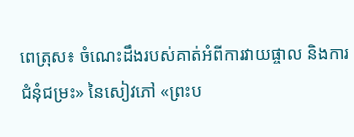ពេត្រុស៖ ចំណេះដឹងរបស់គាត់អំពីការវាយផ្ចាល និងការជំនុំជម្រះ» នៃសៀវភៅ «ព្រះប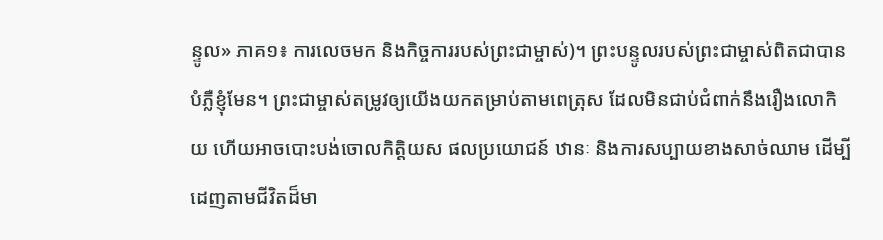ន្ទូល» ភាគ១៖ ការលេចមក និងកិច្ចការរបស់ព្រះជាម្ចាស់)។ ព្រះបន្ទូលរបស់ព្រះជាម្ចាស់ពិតជាបានបំភ្លឺខ្ញុំមែន។ ព្រះជាម្ចាស់តម្រូវឲ្យយើងយកតម្រាប់តាមពេត្រុស ដែលមិនជាប់ជំពាក់នឹងរឿងលោកិយ ហើយអាចបោះបង់ចោលកិត្តិយស ផលប្រយោជន៍ ឋានៈ និងការសប្បាយខាងសាច់ឈាម ដើម្បីដេញតាមជីវិតដ៏មា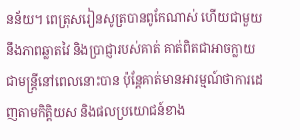នន័យ។ ពេត្រុសរៀនសូត្របានពូកែណាស់ ហើយជាមួយនឹងភាពឆ្លាតវៃ និងប្រាជ្ញារបស់គាត់ គាត់ពិតជាអាចក្លាយជាមន្ត្រីនៅពេលនោះបាន ប៉ុន្តែគាត់មានអារម្មណ៍ថាការដេញតាមកិត្តិយស និងផលប្រយោជន៍ខាង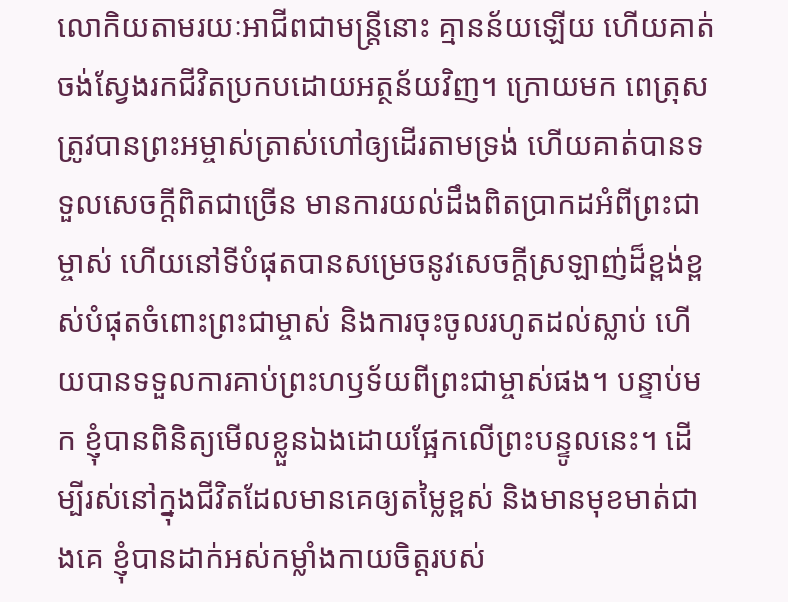លោកិយតាមរយៈអាជីពជាមន្ត្រីនោះ គ្មានន័យឡើយ ហើយគាត់ចង់ស្វែងរកជីវិតប្រកបដោយអត្ថន័យវិញ។ ក្រោយមក ពេត្រុសត្រូវបានព្រះអម្ចាស់ត្រាស់ហៅឲ្យដើរតាមទ្រង់ ហើយគាត់បានទទួលសេចក្ដីពិតជាច្រើន មានការយល់ដឹងពិតប្រាកដអំពីព្រះជាម្ចាស់ ហើយនៅទីបំផុតបានសម្រេចនូវសេចក្ដីស្រឡាញ់ដ៏ខ្ពង់ខ្ពស់បំផុតចំពោះព្រះជាម្ចាស់ និងការចុះចូលរហូតដល់ស្លាប់ ហើយបានទទួលការគាប់ព្រះហឫទ័យពីព្រះជាម្ចាស់ផង។ បន្ទាប់មក ខ្ញុំបានពិនិត្យមើលខ្លួនឯងដោយផ្អែកលើព្រះបន្ទូលនេះ។ ដើម្បីរស់នៅក្នុងជីវិតដែលមានគេឲ្យតម្លៃខ្ពស់ និងមានមុខមាត់ជាងគេ ខ្ញុំបានដាក់អស់កម្លាំងកាយចិត្តរបស់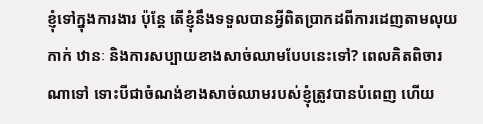ខ្ញុំទៅក្នុងការងារ ប៉ុន្តែ តើខ្ញុំនឹងទទួលបានអ្វីពិតប្រាកដពីការដេញតាមលុយកាក់ ឋានៈ និងការសប្បាយខាងសាច់ឈាមបែបនេះទៅ? ពេលគិតពិចារណាទៅ ទោះបីជាចំណង់ខាងសាច់ឈាមរបស់ខ្ញុំត្រូវបានបំពេញ ហើយ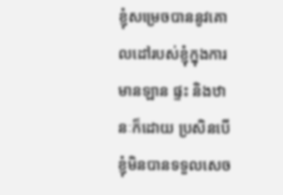ខ្ញុំសម្រេចបាននូវគោលដៅរបស់ខ្ញុំក្នុងការមានឡាន ផ្ទះ និងឋានៈក៏ដោយ ប្រសិនបើខ្ញុំមិនបានទទួលសេច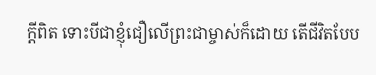ក្ដីពិត ទោះបីជាខ្ញុំជឿលើព្រះជាម្ចាស់ក៏ដោយ តើជីវិតបែប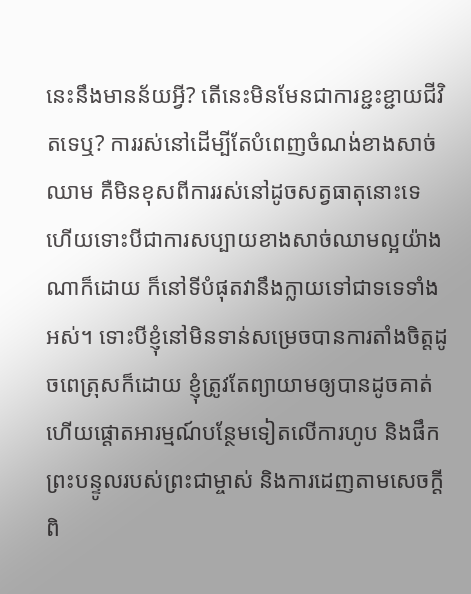នេះនឹងមានន័យអ្វី? តើនេះមិនមែនជាការខ្ជះខ្ជាយជីវិតទេឬ? ការរស់នៅដើម្បីតែបំពេញចំណង់ខាងសាច់ឈាម គឺមិនខុសពីការរស់នៅដូចសត្វធាតុនោះទេ ហើយទោះបីជាការសប្បាយខាងសាច់ឈាមល្អយ៉ាងណាក៏ដោយ ក៏នៅទីបំផុតវានឹងក្លាយទៅជាទទេទាំងអស់។ ទោះបីខ្ញុំនៅមិនទាន់សម្រេចបានការតាំងចិត្តដូចពេត្រុសក៏ដោយ ខ្ញុំត្រូវតែព្យាយាមឲ្យបានដូចគាត់ ហើយផ្ដោតអារម្មណ៍បន្ថែមទៀតលើការហូប និងផឹកព្រះបន្ទូលរបស់ព្រះជាម្ចាស់ និងការដេញតាមសេចក្ដីពិ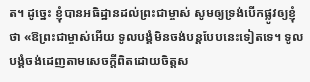ត។ ដូច្នេះ ខ្ញុំបានអធិដ្ឋានដល់ព្រះជាម្ចាស់ សូមឲ្យទ្រង់បើកផ្លូវឲ្យខ្ញុំ ថា «ឱព្រះជាម្ចាស់អើយ ទូលបង្គំមិនចង់បន្តបែបនេះទៀតទេ។ ទូលបង្គំចង់ដេញតាមសេចក្ដីពិតដោយចិត្តស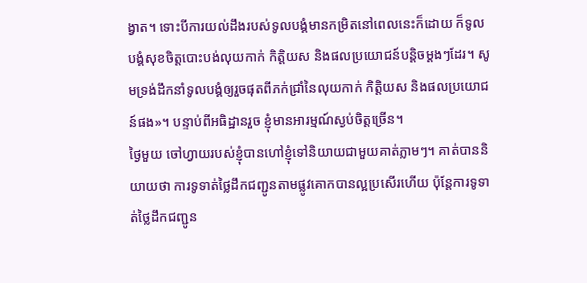ង្វាត។ ទោះបីការយល់ដឹងរបស់ទូលបង្គំមានកម្រិតនៅពេលនេះក៏ដោយ ក៏ទូលបង្គំសុខចិត្តបោះបង់លុយកាក់ កិត្តិយស និងផលប្រយោជន៍បន្តិចម្ដងៗដែរ។ សូមទ្រង់ដឹកនាំទូលបង្គំឲ្យរួចផុតពីភក់ជ្រាំនៃលុយកាក់ កិត្តិយស និងផលប្រយោជន៍ផង»។ បន្ទាប់ពីអធិដ្ឋានរួច ខ្ញុំមានអារម្មណ៍ស្ងប់ចិត្តច្រើន។
ថ្ងៃមួយ ចៅហ្វាយរបស់ខ្ញុំបានហៅខ្ញុំទៅនិយាយជាមួយគាត់ភ្លាមៗ។ គាត់បាននិយាយថា ការទូទាត់ថ្លៃដឹកជញ្ជូនតាមផ្លូវគោកបានល្អប្រសើរហើយ ប៉ុន្តែការទូទាត់ថ្លៃដឹកជញ្ជូន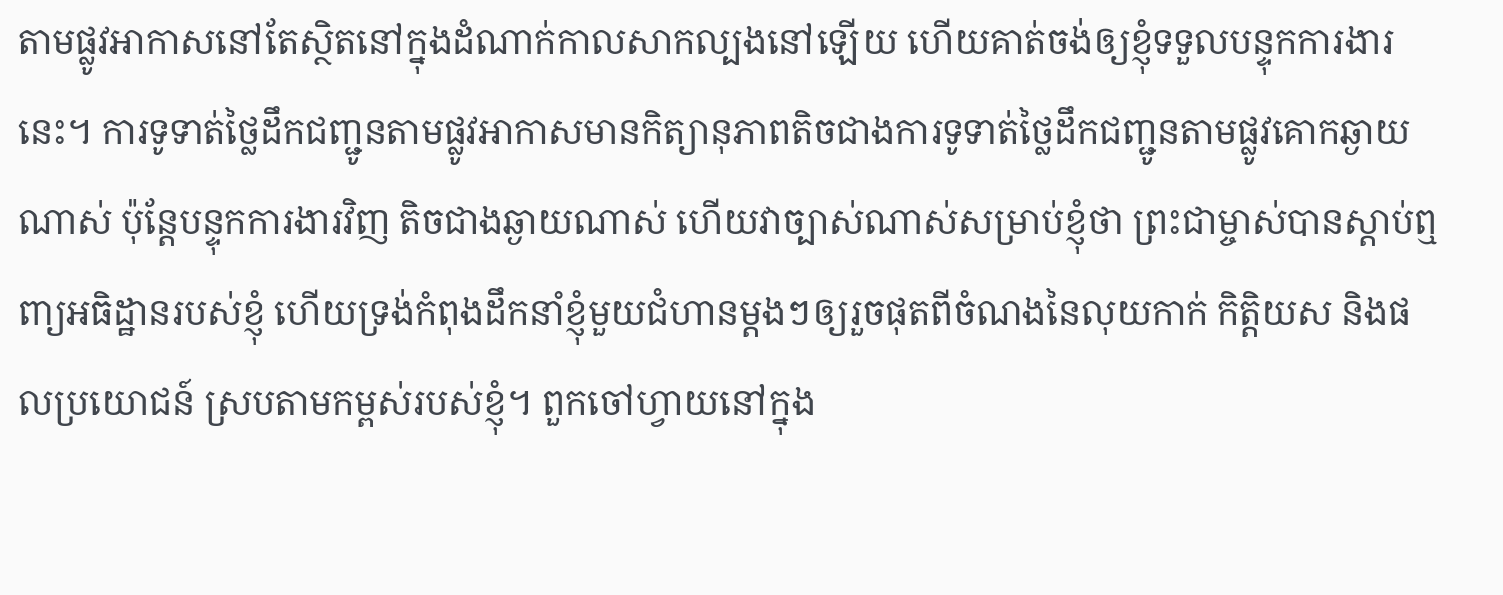តាមផ្លូវអាកាសនៅតែស្ថិតនៅក្នុងដំណាក់កាលសាកល្បងនៅឡើយ ហើយគាត់ចង់ឲ្យខ្ញុំទទួលបន្ទុកការងារនេះ។ ការទូទាត់ថ្លៃដឹកជញ្ជូនតាមផ្លូវអាកាសមានកិត្យានុភាពតិចជាងការទូទាត់ថ្លៃដឹកជញ្ជូនតាមផ្លូវគោកឆ្ងាយណាស់ ប៉ុន្តែបន្ទុកការងារវិញ តិចជាងឆ្ងាយណាស់ ហើយវាច្បាស់ណាស់សម្រាប់ខ្ញុំថា ព្រះជាម្ចាស់បានស្ដាប់ឮពា្យអធិដ្ឋានរបស់ខ្ញុំ ហើយទ្រង់កំពុងដឹកនាំខ្ញុំមួយជំហានម្តងៗឲ្យរួចផុតពីចំណងនៃលុយកាក់ កិត្តិយស និងផលប្រយោជន៍ ស្របតាមកម្ពស់របស់ខ្ញុំ។ ពួកចៅហ្វាយនៅក្នុង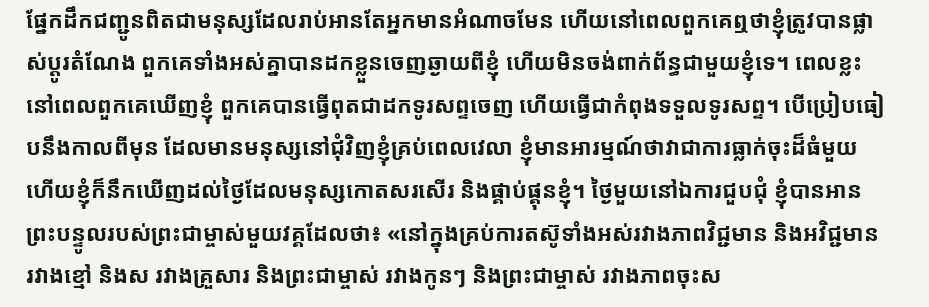ផ្នែកដឹកជញ្ជូនពិតជាមនុស្សដែលរាប់អានតែអ្នកមានអំណាចមែន ហើយនៅពេលពួកគេឮថាខ្ញុំត្រូវបានផ្លាស់ប្ដូរតំណែង ពួកគេទាំងអស់គ្នាបានដកខ្លួនចេញឆ្ងាយពីខ្ញុំ ហើយមិនចង់ពាក់ព័ន្ធជាមួយខ្ញុំទេ។ ពេលខ្លះ នៅពេលពួកគេឃើញខ្ញុំ ពួកគេបានធ្វើពុតជាដកទូរសព្ទចេញ ហើយធ្វើជាកំពុងទទួលទូរសព្ទ។ បើប្រៀបធៀបនឹងកាលពីមុន ដែលមានមនុស្សនៅជុំវិញខ្ញុំគ្រប់ពេលវេលា ខ្ញុំមានអារម្មណ៍ថាវាជាការធ្លាក់ចុះដ៏ធំមួយ ហើយខ្ញុំក៏នឹកឃើញដល់ថ្ងៃដែលមនុស្សកោតសរសើរ និងផ្គាប់ផ្គុនខ្ញុំ។ ថ្ងៃមួយនៅឯការជួបជុំ ខ្ញុំបានអានព្រះបន្ទូលរបស់ព្រះជាម្ចាស់មួយវគ្គដែលថា៖ «នៅក្នុងគ្រប់ការតស៊ូទាំងអស់រវាងភាពវិជ្ជមាន និងអវិជ្ជមាន រវាងខ្មៅ និងស រវាងគ្រួសារ និងព្រះជាម្ចាស់ រវាងកូនៗ និងព្រះជាម្ចាស់ រវាងភាពចុះស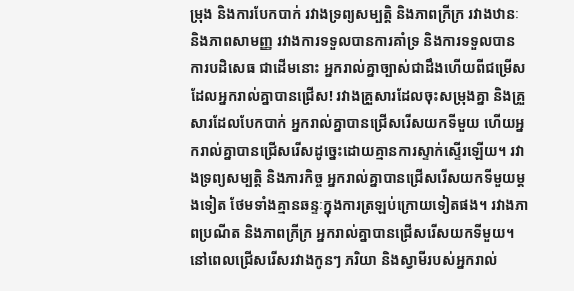ម្រុង និងការបែកបាក់ រវាងទ្រព្យសម្បត្តិ និងភាពក្រីក្រ រវាងឋានៈ និងភាពសាមញ្ញ រវាងការទទួលបានការគាំទ្រ និងការទទួលបានការបដិសេធ ជាដើមនោះ អ្នករាល់គ្នាច្បាស់ជាដឹងហើយពីជម្រើសដែលអ្នករាល់គ្នាបានជ្រើស! រវាងគ្រួសារដែលចុះសម្រុងគ្នា និងគ្រួសារដែលបែកបាក់ អ្នករាល់គ្នាបានជ្រើសរើសយកទីមួយ ហើយអ្នករាល់គ្នាបានជ្រើសរើសដូច្នេះដោយគ្មានការស្ទាក់ស្ទើរឡើយ។ រវាងទ្រព្យសម្បត្តិ និងភារកិច្ច អ្នករាល់គ្នាបានជ្រើសរើសយកទីមួយម្ដងទៀត ថែមទាំងគ្មានឆន្ទៈក្នុងការត្រឡប់ក្រោយទៀតផង។ រវាងភាពប្រណីត និងភាពក្រីក្រ អ្នករាល់គ្នាបានជ្រើសរើសយកទីមួយ។ នៅពេលជ្រើសរើសរវាងកូនៗ ភរិយា និងស្វាមីរបស់អ្នករាល់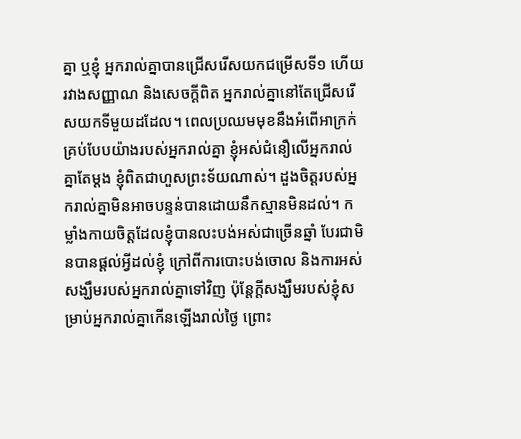គ្នា ឬខ្ញុំ អ្នករាល់គ្នាបានជ្រើសរើសយកជម្រើសទី១ ហើយរវាងសញ្ញាណ និងសេចក្ដីពិត អ្នករាល់គ្នានៅតែជ្រើសរើសយកទីមួយដដែល។ ពេលប្រឈមមុខនឹងអំពើអាក្រក់គ្រប់បែបយ៉ាងរបស់អ្នករាល់គ្នា ខ្ញុំអស់ជំនឿលើអ្នករាល់គ្នាតែម្ដង ខ្ញុំពិតជាហួសព្រះទ័យណាស់។ ដួងចិត្តរបស់អ្នករាល់គ្នាមិនអាចបន្ទន់បានដោយនឹកស្មានមិនដល់។ កម្លាំងកាយចិត្តដែលខ្ញុំបានលះបង់អស់ជាច្រើនឆ្នាំ បែរជាមិនបានផ្ដល់អ្វីដល់ខ្ញុំ ក្រៅពីការបោះបង់ចោល និងការអស់សង្ឃឹមរបស់អ្នករាល់គ្នាទៅវិញ ប៉ុន្តែក្តីសង្ឃឹមរបស់ខ្ញុំសម្រាប់អ្នករាល់គ្នាកើនឡើងរាល់ថ្ងៃ ព្រោះ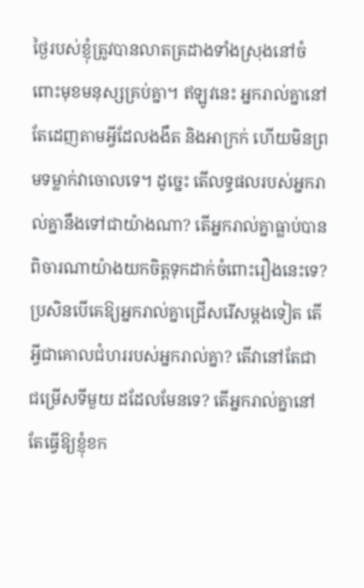ថ្ងៃរបស់ខ្ញុំត្រូវបានលាតត្រដាងទាំងស្រុងនៅចំពោះមុខមនុស្សគ្រប់គ្នា។ ឥឡូវនេះ អ្នករាល់គ្នានៅតែដេញតាមអ្វីដែលងងឹត និងអាក្រក់ ហើយមិនព្រមទម្លាក់វាចោលទេ។ ដូច្នេះ តើលទ្ធផលរបស់អ្នករាល់គ្នានឹងទៅជាយ៉ាងណា? តើអ្នករាល់គ្នាធ្លាប់បានពិចារណាយ៉ាងយកចិត្តទុកដាក់ចំពោះរឿងនេះទេ? ប្រសិនបើគេឱ្យអ្នករាល់គ្នាជ្រើសរើសម្តងទៀត តើអ្វីជាគោលជំហររបស់អ្នករាល់គ្នា? តើវានៅតែជាជម្រើសទីមួយ ដដែលមែនទេ? តើអ្នករាល់គ្នានៅតែធ្វើឱ្យខ្ញុំខក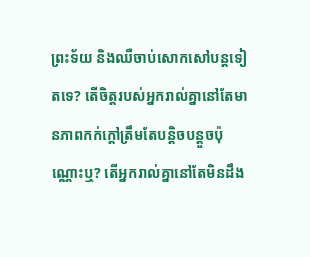ព្រះទ័យ និងឈឺចាប់សោកសៅបន្តទៀតទេ? តើចិត្តរបស់អ្នករាល់គ្នានៅតែមានភាពកក់ក្ដៅត្រឹមតែបន្តិចបន្តួចប៉ុណ្ណោះឬ? តើអ្នករាល់គ្នានៅតែមិនដឹង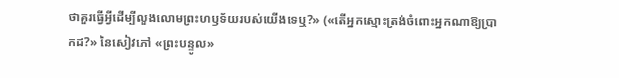ថាគួរធ្វើអ្វីដើម្បីលួងលោមព្រះហឫទ័យរបស់យើងទេឬ?» («តើអ្នកស្មោះត្រង់ចំពោះអ្នកណាឱ្យប្រាកដ?» នៃសៀវភៅ «ព្រះបន្ទូល»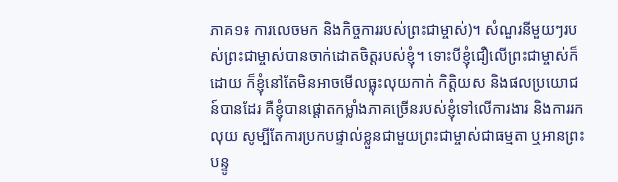ភាគ១៖ ការលេចមក និងកិច្ចការរបស់ព្រះជាម្ចាស់)។ សំណួរនីមួយៗរបស់ព្រះជាម្ចាស់បានចាក់ដោតចិត្តរបស់ខ្ញុំ។ ទោះបីខ្ញុំជឿលើព្រះជាម្ចាស់ក៏ដោយ ក៏ខ្ញុំនៅតែមិនអាចមើលធ្លុះលុយកាក់ កិត្តិយស និងផលប្រយោជន៍បានដែរ គឺខ្ញុំបានផ្ដោតកម្លាំងភាគច្រើនរបស់ខ្ញុំទៅលើការងារ និងការរកលុយ សូម្បីតែការប្រកបផ្ទាល់ខ្លួនជាមួយព្រះជាម្ចាស់ជាធម្មតា ឬអានព្រះបន្ទូ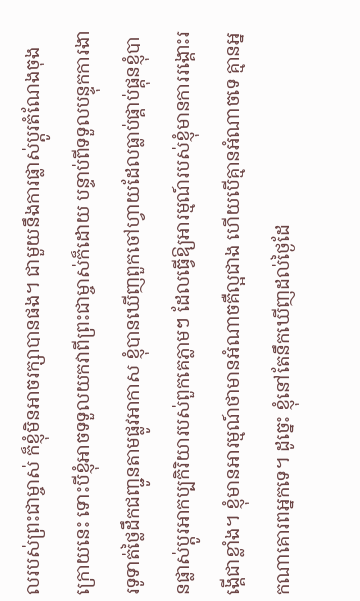លរបស់ព្រះជាម្ចាស់ ក៏ខ្ញុំមិនអាចរក្សាបានផង។ ជាមួយនឹងការផ្លាស់ប្ដូរតំណែងចុងក្រោយនេះ ទោះបីខ្ញុំអាចទទួលយកវាពីព្រះជាម្ចាស់ក៏ដោយ បន្ទាប់ពីទទួលបន្ទុកការងារទូទាត់ថ្លៃដឹកជញ្ជូនតាមផ្លូវអាកាស ខ្ញុំបានឃើញពួកចៅហ្វាយដែលធ្លាប់ផ្គាប់ផ្គុនខ្ញុំបានផ្លាស់ប្ដូរអាកប្បកិរិយារបស់ពួកគេភ្លាមៗ ដែលធ្វើឱ្យអារម្មណ៍របស់ខ្ញុំមានការរង្គោះរង្គើជាខ្លាំង។ ខ្ញុំមានអារម្មណ៍ថាមានអំណាចគឺល្អជាង ហើយបើគ្មានអំណាចទេ គ្មានអ្នកណាគោរពអ្នកទេ។ ដូច្នេះ ខ្ញុំនៅតែនឹកឃើញដល់ថ្ងៃដែ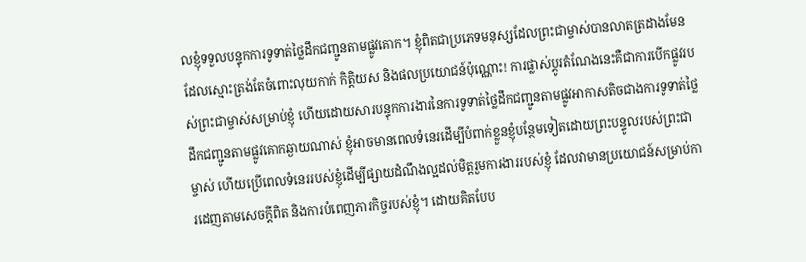លខ្ញុំទទួលបន្ទុកការទូទាត់ថ្លៃដឹកជញ្ជូនតាមផ្លូវគោក។ ខ្ញុំពិតជាប្រភេទមនុស្សដែលព្រះជាម្ចាស់បានលាតត្រដាងមែន ដែលស្មោះត្រង់តែចំពោះលុយកាក់ កិត្តិយស និងផលប្រយោជន៍ប៉ុណ្ណោះ! ការផ្លាស់ប្ដូរតំណែងនេះគឺជាការបើកផ្លូវរបស់ព្រះជាម្ចាស់សម្រាប់ខ្ញុំ ហើយដោយសារបន្ទុកការងារនៃការទូទាត់ថ្លៃដឹកជញ្ជូនតាមផ្លូវអាកាសតិចជាងការទូទាត់ថ្លៃដឹកជញ្ជូនតាមផ្លូវគោកឆ្ងាយណាស់ ខ្ញុំអាចមានពេលទំនេរដើម្បីបំពាក់ខ្លួនខ្ញុំបន្ថែមទៀតដោយព្រះបន្ទូលរបស់ព្រះជាម្ចាស់ ហើយប្រើពេលទំនេររបស់ខ្ញុំដើម្បីផ្សាយដំណឹងល្អដល់មិត្តរួមការងាររបស់ខ្ញុំ ដែលវាមានប្រយោជន៍សម្រាប់ការដេញតាមសេចក្ដីពិត និងការបំពេញភារកិច្ចរបស់ខ្ញុំ។ ដោយគិតបែប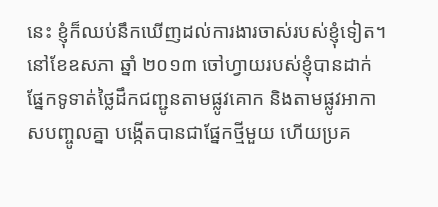នេះ ខ្ញុំក៏ឈប់នឹកឃើញដល់ការងារចាស់របស់ខ្ញុំទៀត។
នៅខែឧសភា ឆ្នាំ ២០១៣ ចៅហ្វាយរបស់ខ្ញុំបានដាក់ផ្នែកទូទាត់ថ្លៃដឹកជញ្ជូនតាមផ្លូវគោក និងតាមផ្លូវអាកាសបញ្ចូលគ្នា បង្កើតបានជាផ្នែកថ្មីមួយ ហើយប្រគ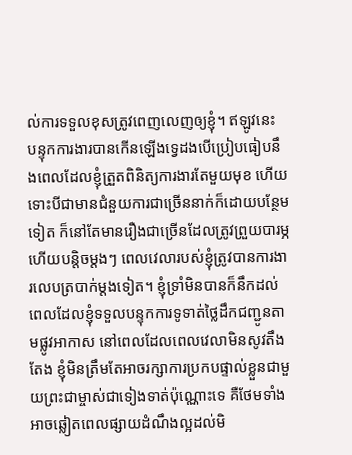ល់ការទទួលខុសត្រូវពេញលេញឲ្យខ្ញុំ។ ឥឡូវនេះ បន្ទុកការងារបានកើនឡើងទ្វេដងបើប្រៀបធៀបនឹងពេលដែលខ្ញុំត្រួតពិនិត្យការងារតែមួយមុខ ហើយទោះបីជាមានជំនួយការជាច្រើននាក់ក៏ដោយបន្ថែមទៀត ក៏នៅតែមានរឿងជាច្រើនដែលត្រូវព្រួយបារម្ភ ហើយបន្តិចម្ដងៗ ពេលវេលារបស់ខ្ញុំត្រូវបានការងារលេបត្របាក់ម្តងទៀត។ ខ្ញុំទ្រាំមិនបានក៏នឹកដល់ពេលដែលខ្ញុំទទួលបន្ទុកការទូទាត់ថ្លៃដឹកជញ្ជូនតាមផ្លូវអាកាស នៅពេលដែលពេលវេលាមិនសូវតឹងតែង ខ្ញុំមិនត្រឹមតែអាចរក្សាការប្រកបផ្ទាល់ខ្លួនជាមួយព្រះជាម្ចាស់ជាទៀងទាត់ប៉ុណ្ណោះទេ គឺថែមទាំងអាចឆ្លៀតពេលផ្សាយដំណឹងល្អដល់មិ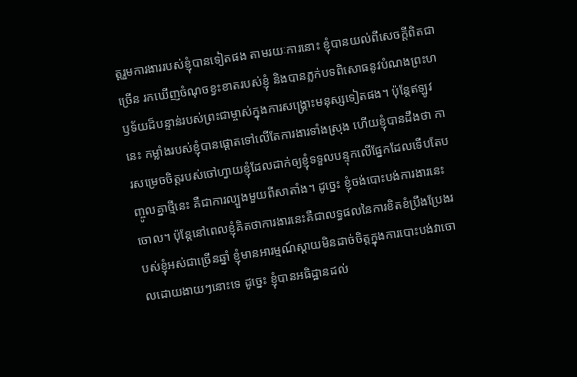ត្តរួមការងាររបស់ខ្ញុំបានទៀតផង តាមរយៈការនោះ ខ្ញុំបានយល់ពីសេចក្ដីពិតជាច្រើន រកឃើញចំណុចខ្វះខាតរបស់ខ្ញុំ និងបានភ្លក់បទពិសោធនូវបំណងព្រះហឫទ័យដ៏បន្ទាន់របស់ព្រះជាម្ចាស់ក្នុងការសង្គ្រោះមនុស្សទៀតផង។ ប៉ុន្តែឥឡូវនេះ កម្លាំងរបស់ខ្ញុំបានផ្ដោតទៅលើតែការងារទាំងស្រុង ហើយខ្ញុំបានដឹងថា ការសម្រេចចិត្តរបស់ចៅហ្វាយខ្ញុំដែលដាក់ឲ្យខ្ញុំទទួលបន្ទុកលើផ្នែកដែលទើបតែបញ្ចូលគ្នាថ្មីនេះ គឺជាការល្បួងមួយពីសាតាំង។ ដូច្នេះ ខ្ញុំចង់បោះបង់ការងារនេះចោល។ ប៉ុន្តែនៅពេលខ្ញុំគិតថាការងារនេះគឺជាលទ្ធផលនៃការខិតខំប្រឹងប្រែងរបស់ខ្ញុំអស់ជាច្រើនឆ្នាំ ខ្ញុំមានអារម្មណ៍ស្ដាយមិនដាច់ចិត្តក្នុងការបោះបង់វាចោលដោយងាយៗនោះទេ ដូច្នេះ ខ្ញុំបានអធិដ្ឋានដល់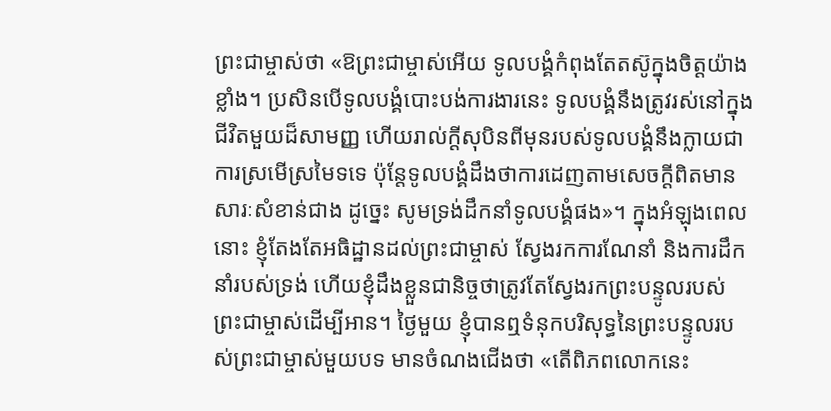ព្រះជាម្ចាស់ថា «ឱព្រះជាម្ចាស់អើយ ទូលបង្គំកំពុងតែតស៊ូក្នុងចិត្តយ៉ាងខ្លាំង។ ប្រសិនបើទូលបង្គំបោះបង់ការងារនេះ ទូលបង្គំនឹងត្រូវរស់នៅក្នុងជីវិតមួយដ៏សាមញ្ញ ហើយរាល់ក្ដីសុបិនពីមុនរបស់ទូលបង្គំនឹងក្លាយជាការស្រមើស្រមៃទទេ ប៉ុន្តែទូលបង្គំដឹងថាការដេញតាមសេចក្ដីពិតមានសារៈសំខាន់ជាង ដូច្នេះ សូមទ្រង់ដឹកនាំទូលបង្គំផង»។ ក្នុងអំឡុងពេលនោះ ខ្ញុំតែងតែអធិដ្ឋានដល់ព្រះជាម្ចាស់ ស្វែងរកការណែនាំ និងការដឹកនាំរបស់ទ្រង់ ហើយខ្ញុំដឹងខ្លួនជានិច្ចថាត្រូវតែស្វែងរកព្រះបន្ទូលរបស់ព្រះជាម្ចាស់ដើម្បីអាន។ ថ្ងៃមួយ ខ្ញុំបានឮទំនុកបរិសុទ្ធនៃព្រះបន្ទូលរបស់ព្រះជាម្ចាស់មួយបទ មានចំណងជើងថា «តើពិភពលោកនេះ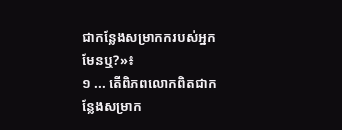ជាកន្លែងសម្រាកករបស់អ្នកមែនឬ?»៖
១ ... តើពិភពលោកពិតជាកន្លែងសម្រាក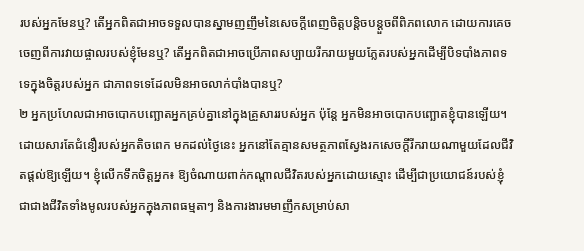របស់អ្នកមែនឬ? តើអ្នកពិតជាអាចទទួលបានស្នាមញញឹមនៃសេចក្ដីពេញចិត្តបន្តិចបន្តួចពីពិភពលោក ដោយការគេចចេញពីការវាយផ្ចាលរបស់ខ្ញុំមែនឬ? តើអ្នកពិតជាអាចប្រើភាពសប្បាយរីករាយមួយភ្លែតរបស់អ្នកដើម្បីបិទបាំងភាពទទេក្នុងចិត្តរបស់អ្នក ជាភាពទទេដែលមិនអាចលាក់បាំងបានឬ?
២ អ្នកប្រហែលជាអាចបោកបញ្ឆោតអ្នកគ្រប់គ្នានៅក្នុងគ្រួសាររបស់អ្នក ប៉ុន្តែ អ្នកមិនអាចបោកបញ្ឆោតខ្ញុំបានឡើយ។ ដោយសារតែជំនឿរបស់អ្នកតិចពេក មកដល់ថ្ងៃនេះ អ្នកនៅតែគ្មានសមត្ថភាពស្វែងរកសេចក្ដីរីករាយណាមួយដែលជីវិតផ្ដល់ឱ្យឡើយ។ ខ្ញុំលើកទឹកចិត្តអ្នក៖ ឱ្យចំណាយពាក់កណ្តាលជីវិតរបស់អ្នកដោយស្មោះ ដើម្បីជាប្រយោជន៍របស់ខ្ញុំ ជាជាងជីវិតទាំងមូលរបស់អ្នកក្នុងភាពធម្មតាៗ និងការងារមមាញឹកសម្រាប់សា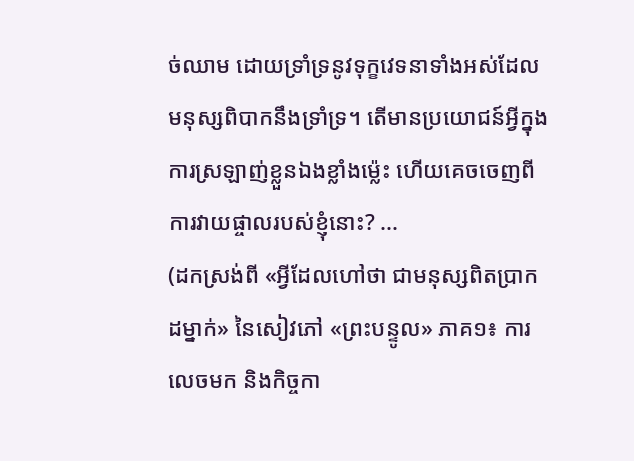ច់ឈាម ដោយទ្រាំទ្រនូវទុក្ខវេទនាទាំងអស់ដែលមនុស្សពិបាកនឹងទ្រាំទ្រ។ តើមានប្រយោជន៍អ្វីក្នុងការស្រឡាញ់ខ្លួនឯងខ្លាំងម៉្លេះ ហើយគេចចេញពីការវាយផ្ចាលរបស់ខ្ញុំនោះ? ...
(ដកស្រង់ពី «អ្វីដែលហៅថា ជាមនុស្សពិតប្រាកដម្នាក់» នៃសៀវភៅ «ព្រះបន្ទូល» ភាគ១៖ ការលេចមក និងកិច្ចកា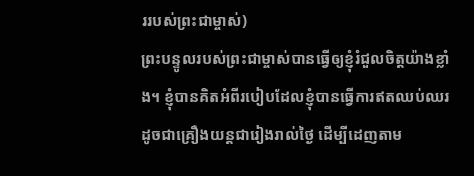ររបស់ព្រះជាម្ចាស់)
ព្រះបន្ទូលរបស់ព្រះជាម្ចាស់បានធ្វើឲ្យខ្ញុំរំជួលចិត្តយ៉ាងខ្លាំង។ ខ្ញុំបានគិតអំពីរបៀបដែលខ្ញុំបានធ្វើការឥតឈប់ឈរដូចជាគ្រឿងយន្តជារៀងរាល់ថ្ងៃ ដើម្បីដេញតាម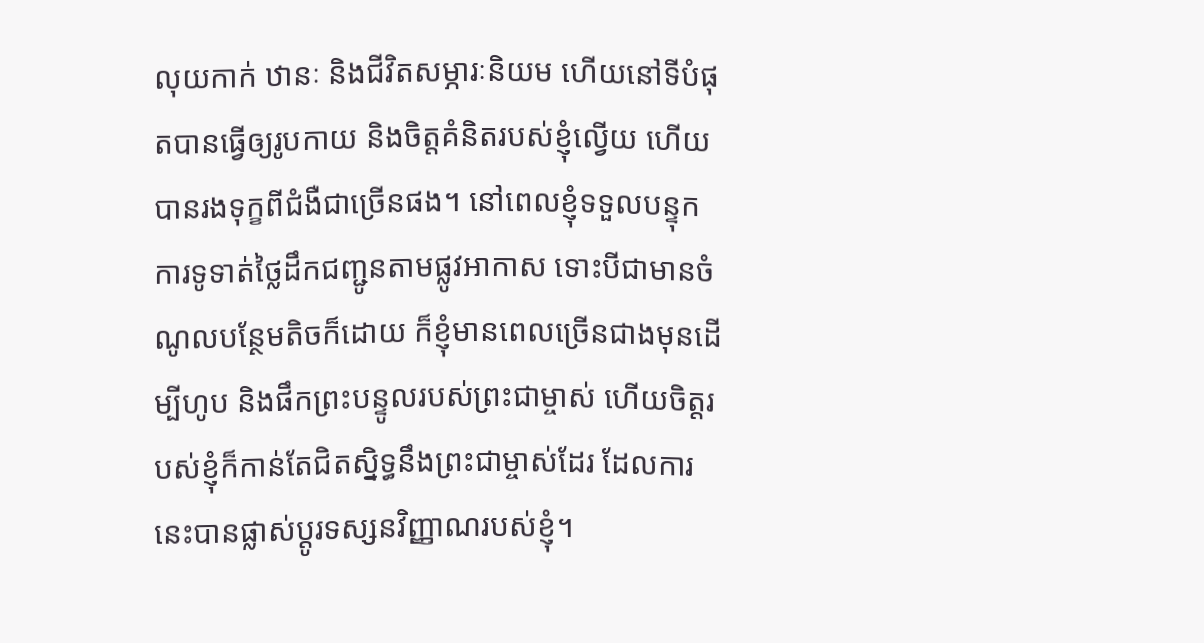លុយកាក់ ឋានៈ និងជីវិតសម្ភារៈនិយម ហើយនៅទីបំផុតបានធ្វើឲ្យរូបកាយ និងចិត្តគំនិតរបស់ខ្ញុំល្វើយ ហើយបានរងទុក្ខពីជំងឺជាច្រើនផង។ នៅពេលខ្ញុំទទួលបន្ទុកការទូទាត់ថ្លៃដឹកជញ្ជូនតាមផ្លូវអាកាស ទោះបីជាមានចំណូលបន្ថែមតិចក៏ដោយ ក៏ខ្ញុំមានពេលច្រើនជាងមុនដើម្បីហូប និងផឹកព្រះបន្ទូលរបស់ព្រះជាម្ចាស់ ហើយចិត្តរបស់ខ្ញុំក៏កាន់តែជិតស្និទ្ធនឹងព្រះជាម្ចាស់ដែរ ដែលការនេះបានផ្លាស់ប្ដូរទស្សនវិញ្ញាណរបស់ខ្ញុំ។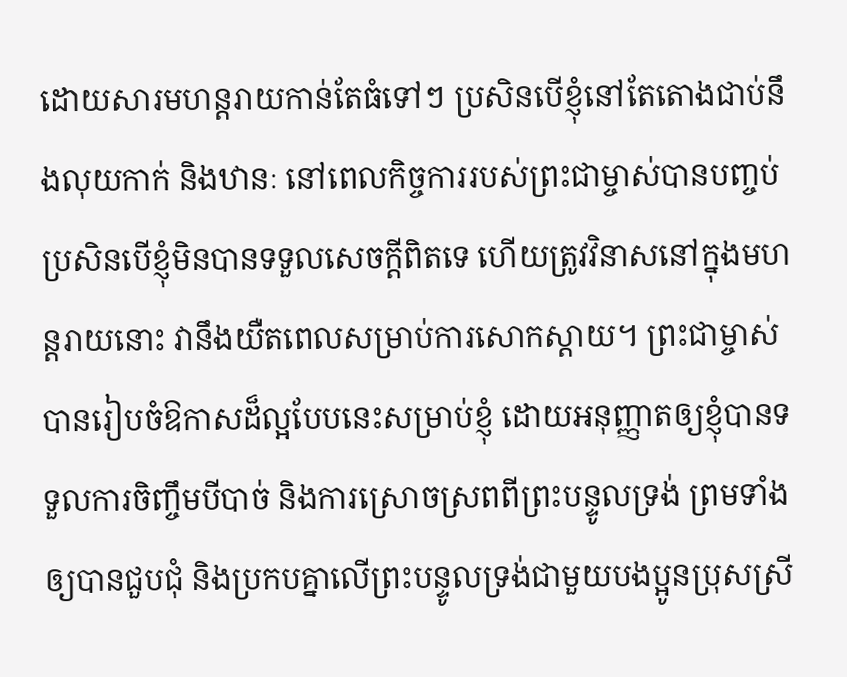ដោយសារមហន្តរាយកាន់តែធំទៅៗ ប្រសិនបើខ្ញុំនៅតែតោងជាប់នឹងលុយកាក់ និងឋានៈ នៅពេលកិច្ចការរបស់ព្រះជាម្ចាស់បានបញ្ចប់ ប្រសិនបើខ្ញុំមិនបានទទួលសេចក្ដីពិតទេ ហើយត្រូវវិនាសនៅក្នុងមហន្តរាយនោះ វានឹងយឺតពេលសម្រាប់ការសោកស្ដាយ។ ព្រះជាម្ចាស់បានរៀបចំឱកាសដ៏ល្អបែបនេះសម្រាប់ខ្ញុំ ដោយអនុញ្ញាតឲ្យខ្ញុំបានទទួលការចិញ្ចឹមបីបាច់ និងការស្រោចស្រពពីព្រះបន្ទូលទ្រង់ ព្រមទាំងឲ្យបានជួបជុំ និងប្រកបគ្នាលើព្រះបន្ទូលទ្រង់ជាមួយបងប្អូនប្រុសស្រី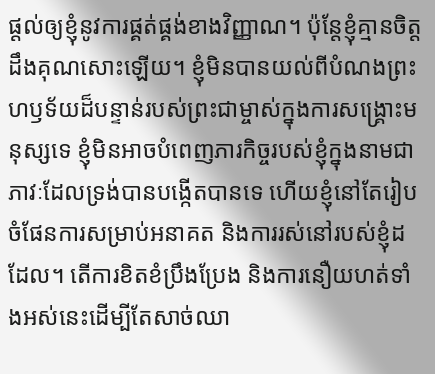ផ្ដល់ឲ្យខ្ញុំនូវការផ្គត់ផ្គង់ខាងវិញ្ញាណ។ ប៉ុន្តែខ្ញុំគ្មានចិត្តដឹងគុណសោះឡើយ។ ខ្ញុំមិនបានយល់ពីបំណងព្រះហឫទ័យដ៏បន្ទាន់របស់ព្រះជាម្ចាស់ក្នុងការសង្គ្រោះមនុស្សទេ ខ្ញុំមិនអាចបំពេញភារកិច្ចរបស់ខ្ញុំក្នុងនាមជាភាវៈដែលទ្រង់បានបង្កើតបានទេ ហើយខ្ញុំនៅតែរៀបចំផែនការសម្រាប់អនាគត និងការរស់នៅរបស់ខ្ញុំដដែល។ តើការខិតខំប្រឹងប្រែង និងការនឿយហត់ទាំងអស់នេះដើម្បីតែសាច់ឈា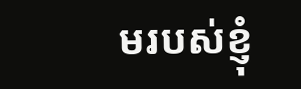មរបស់ខ្ញុំ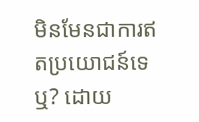មិនមែនជាការឥតប្រយោជន៍ទេឬ? ដោយ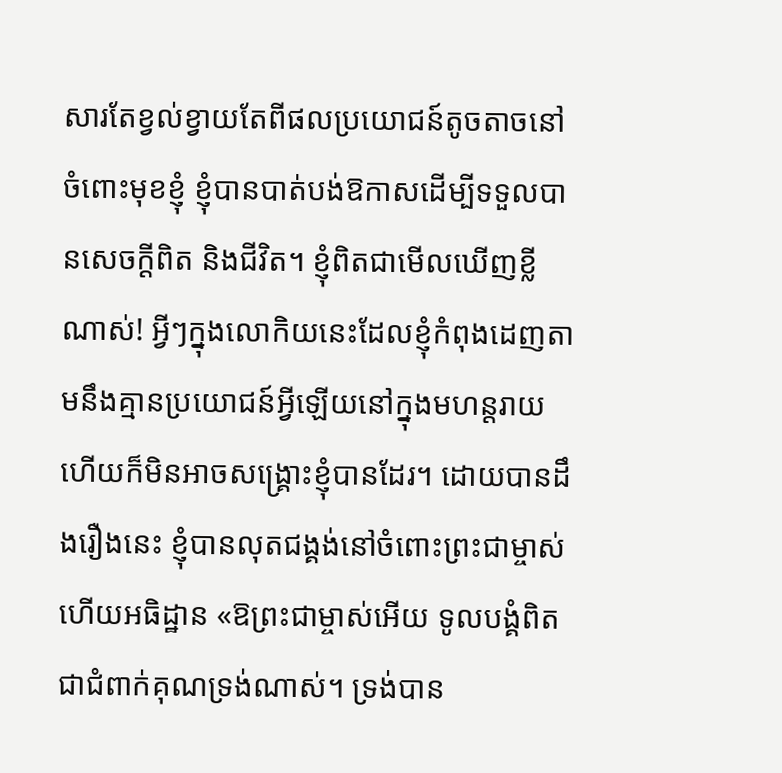សារតែខ្វល់ខ្វាយតែពីផលប្រយោជន៍តូចតាចនៅចំពោះមុខខ្ញុំ ខ្ញុំបានបាត់បង់ឱកាសដើម្បីទទួលបានសេចក្ដីពិត និងជីវិត។ ខ្ញុំពិតជាមើលឃើញខ្លីណាស់! អ្វីៗក្នុងលោកិយនេះដែលខ្ញុំកំពុងដេញតាមនឹងគ្មានប្រយោជន៍អ្វីឡើយនៅក្នុងមហន្តរាយ ហើយក៏មិនអាចសង្គ្រោះខ្ញុំបានដែរ។ ដោយបានដឹងរឿងនេះ ខ្ញុំបានលុតជង្គង់នៅចំពោះព្រះជាម្ចាស់ ហើយអធិដ្ឋាន «ឱព្រះជាម្ចាស់អើយ ទូលបង្គំពិតជាជំពាក់គុណទ្រង់ណាស់។ ទ្រង់បាន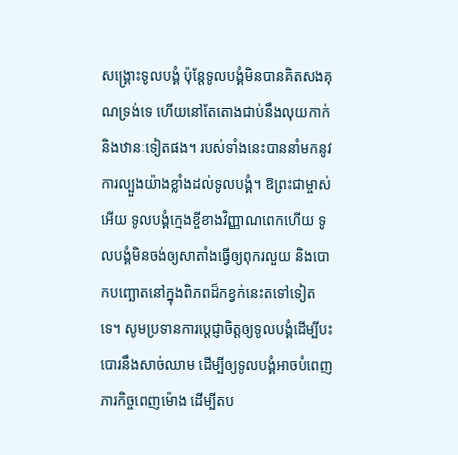សង្គ្រោះទូលបង្គំ ប៉ុន្តែទូលបង្គំមិនបានគិតសងគុណទ្រង់ទេ ហើយនៅតែតោងជាប់នឹងលុយកាក់ និងឋានៈទៀតផង។ របស់ទាំងនេះបាននាំមកនូវការល្បួងយ៉ាងខ្លាំងដល់ទូលបង្គំ។ ឱព្រះជាម្ចាស់អើយ ទូលបង្គំក្មេងខ្ចីខាងវិញ្ញាណពេកហើយ ទូលបង្គំមិនចង់ឲ្យសាតាំងធ្វើឲ្យពុករលួយ និងបោកបញ្ឆោតនៅក្នុងពិភពដ៏កខ្វក់នេះតទៅទៀតទេ។ សូមប្រទានការប្ដេជ្ញាចិត្តឲ្យទូលបង្គំដើម្បីបះបោរនឹងសាច់ឈាម ដើម្បីឲ្យទូលបង្គំអាចបំពេញភារកិច្ចពេញម៉ោង ដើម្បីតប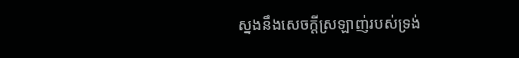ស្នងនឹងសេចក្ដីស្រឡាញ់របស់ទ្រង់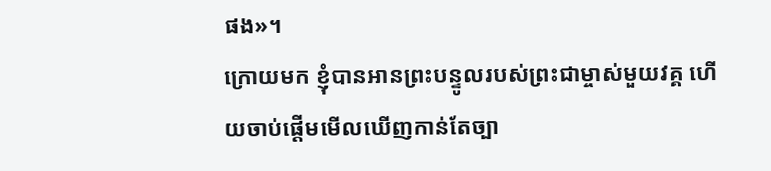ផង»។
ក្រោយមក ខ្ញុំបានអានព្រះបន្ទូលរបស់ព្រះជាម្ចាស់មួយវគ្គ ហើយចាប់ផ្ដើមមើលឃើញកាន់តែច្បា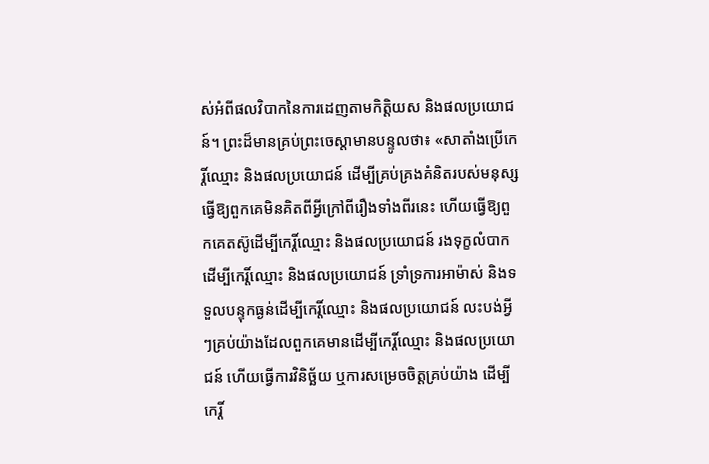ស់អំពីផលវិបាកនៃការដេញតាមកិត្តិយស និងផលប្រយោជន៍។ ព្រះដ៏មានគ្រប់ព្រះចេស្ដាមានបន្ទូលថា៖ «សាតាំងប្រើកេរ្តិ៍ឈ្មោះ និងផលប្រយោជន៍ ដើម្បីគ្រប់គ្រងគំនិតរបស់មនុស្ស ធ្វើឱ្យពួកគេមិនគិតពីអ្វីក្រៅពីរឿងទាំងពីរនេះ ហើយធ្វើឱ្យពួកគេតស៊ូដើម្បីកេរ្តិ៍ឈ្មោះ និងផលប្រយោជន៍ រងទុក្ខលំបាកដើម្បីកេរ្តិ៍ឈ្មោះ និងផលប្រយោជន៍ ទ្រាំទ្រការអាម៉ាស់ និងទទួលបន្ទុកធ្ងន់ដើម្បីកេរ្តិ៍ឈ្មោះ និងផលប្រយោជន៍ លះបង់អ្វីៗគ្រប់យ៉ាងដែលពួកគេមានដើម្បីកេរ្តិ៍ឈ្មោះ និងផលប្រយោជន៍ ហើយធ្វើការវិនិច្ឆ័យ ឬការសម្រេចចិត្តគ្រប់យ៉ាង ដើម្បីកេរ្តិ៍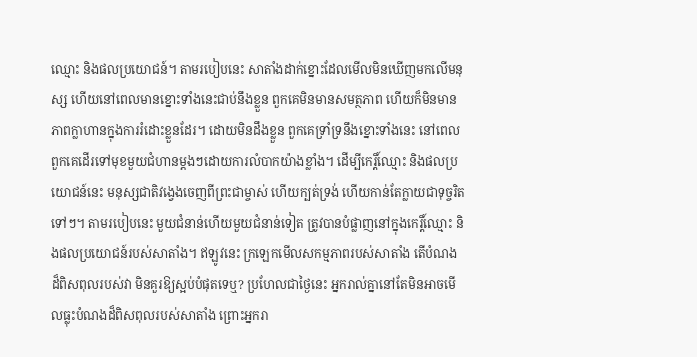ឈ្មោះ និងផលប្រយោជន៍។ តាមរបៀបនេះ សាតាំងដាក់ខ្នោះដែលមើលមិនឃើញមកលើមនុស្ស ហើយនៅពេលមានខ្នោះទាំងនេះជាប់នឹងខ្លួន ពួកគេមិនមានសមត្ថភាព ហើយក៏មិនមានភាពក្លាហានក្នុងការរំដោះខ្លួនដែរ។ ដោយមិនដឹងខ្លួន ពួកគេទ្រាំទ្រនឹងខ្នោះទាំងនេះ នៅពេលពួកគេដើរទៅមុខមួយជំហានម្តងៗដោយការលំបាកយ៉ាងខ្លាំង។ ដើម្បីកេរ្តិ៍ឈ្មោះ និងផលប្រយោជន៍នេះ មនុស្សជាតិវង្វេងចេញពីព្រះជាម្ចាស់ ហើយក្បត់ទ្រង់ ហើយកាន់តែក្លាយជាទុច្ចរិតទៅៗ។ តាមរបៀបនេះ មួយជំនាន់ហើយមួយជំនាន់ទៀត ត្រូវបានបំផ្លាញនៅក្នុងកេរ្តិ៍ឈ្មោះ និងផលប្រយោជន៍របស់សាតាំង។ ឥឡូវនេះ ក្រឡេកមើលសកម្មភាពរបស់សាតាំង តើបំណងដ៏ពិសពុលរបស់វា មិនគួរឱ្យស្អប់បំផុតទេឬ? ប្រហែលជាថ្ងៃនេះ អ្នករាល់គ្នានៅតែមិនអាចមើលធ្លុះបំណងដ៏ពិសពុលរបស់សាតាំង ព្រោះអ្នករា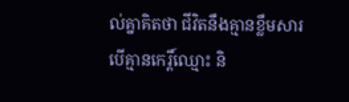ល់គ្នាគិតថា ជីវិតនឹងគ្មានខ្លឹមសារ បើគ្មានកេរ្តិ៍ឈ្មោះ និ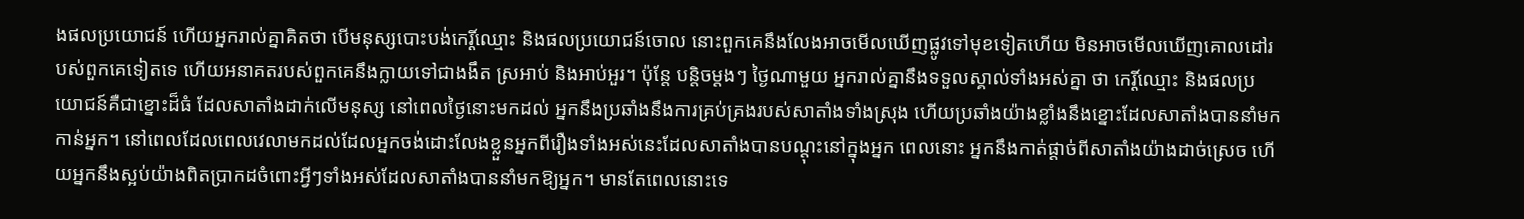ងផលប្រយោជន៍ ហើយអ្នករាល់គ្នាគិតថា បើមនុស្សបោះបង់កេរ្តិ៍ឈ្មោះ និងផលប្រយោជន៍ចោល នោះពួកគេនឹងលែងអាចមើលឃើញផ្លូវទៅមុខទៀតហើយ មិនអាចមើលឃើញគោលដៅរបស់ពួកគេទៀតទេ ហើយអនាគតរបស់ពួកគេនឹងក្លាយទៅជាងងឹត ស្រអាប់ និងអាប់អួរ។ ប៉ុន្តែ បន្តិចម្ដងៗ ថ្ងៃណាមួយ អ្នករាល់គ្នានឹងទទួលស្គាល់ទាំងអស់គ្នា ថា កេរ្តិ៍ឈ្មោះ និងផលប្រយោជន៍គឺជាខ្នោះដ៏ធំ ដែលសាតាំងដាក់លើមនុស្ស នៅពេលថ្ងៃនោះមកដល់ អ្នកនឹងប្រឆាំងនឹងការគ្រប់គ្រងរបស់សាតាំងទាំងស្រុង ហើយប្រឆាំងយ៉ាងខ្លាំងនឹងខ្នោះដែលសាតាំងបាននាំមកកាន់អ្នក។ នៅពេលដែលពេលវេលាមកដល់ដែលអ្នកចង់ដោះលែងខ្លួនអ្នកពីរឿងទាំងអស់នេះដែលសាតាំងបានបណ្តុះនៅក្នុងអ្នក ពេលនោះ អ្នកនឹងកាត់ផ្ដាច់ពីសាតាំងយ៉ាងដាច់ស្រេច ហើយអ្នកនឹងស្អប់យ៉ាងពិតប្រាកដចំពោះអ្វីៗទាំងអស់ដែលសាតាំងបាននាំមកឱ្យអ្នក។ មានតែពេលនោះទេ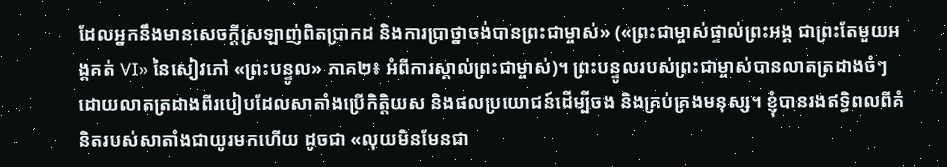ដែលអ្នកនឹងមានសេចក្ដីស្រឡាញ់ពិតប្រាកដ និងការប្រាថ្នាចង់បានព្រះជាម្ចាស់» («ព្រះជាម្ចាស់ផ្ទាល់ព្រះអង្គ ជាព្រះតែមួយអង្គគត់ VI» នៃសៀវភៅ «ព្រះបន្ទូល» ភាគ២៖ អំពីការស្គាល់ព្រះជាម្ចាស់)។ ព្រះបន្ទូលរបស់ព្រះជាម្ចាស់បានលាតត្រដាងចំៗ ដោយលាតត្រដាងពីរបៀបដែលសាតាំងប្រើកិត្តិយស និងផលប្រយោជន៍ដើម្បីចង និងគ្រប់គ្រងមនុស្ស។ ខ្ញុំបានរងឥទ្ធិពលពីគំនិតរបស់សាតាំងជាយូរមកហើយ ដូចជា «លុយមិនមែនជា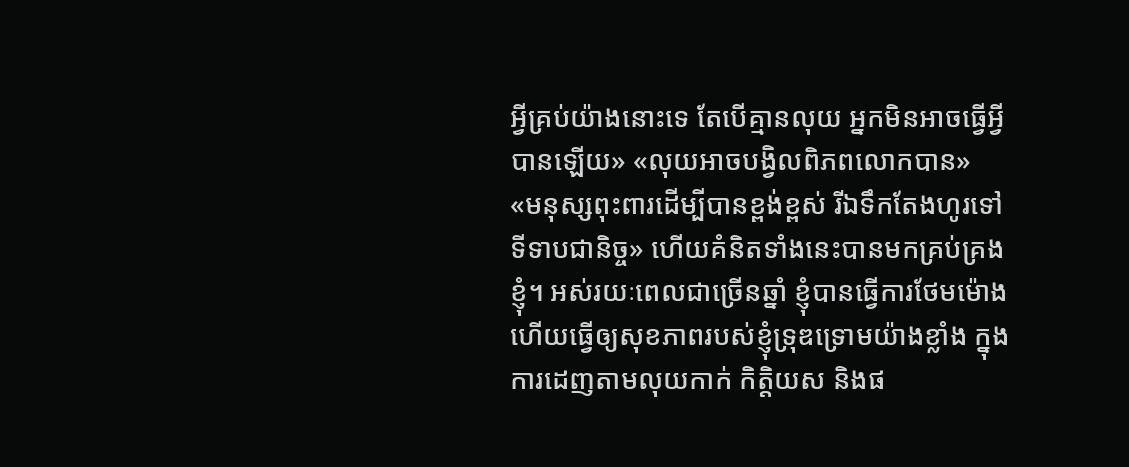អ្វីគ្រប់យ៉ាងនោះទេ តែបើគ្មានលុយ អ្នកមិនអាចធ្វើអ្វីបានឡើយ» «លុយអាចបង្វិលពិភពលោកបាន» «មនុស្សពុះពារដើម្បីបានខ្ពង់ខ្ពស់ រីឯទឹកតែងហូរទៅទីទាបជានិច្ច» ហើយគំនិតទាំងនេះបានមកគ្រប់គ្រងខ្ញុំ។ អស់រយៈពេលជាច្រើនឆ្នាំ ខ្ញុំបានធ្វើការថែមម៉ោង ហើយធ្វើឲ្យសុខភាពរបស់ខ្ញុំទ្រុឌទ្រោមយ៉ាងខ្លាំង ក្នុងការដេញតាមលុយកាក់ កិត្តិយស និងផ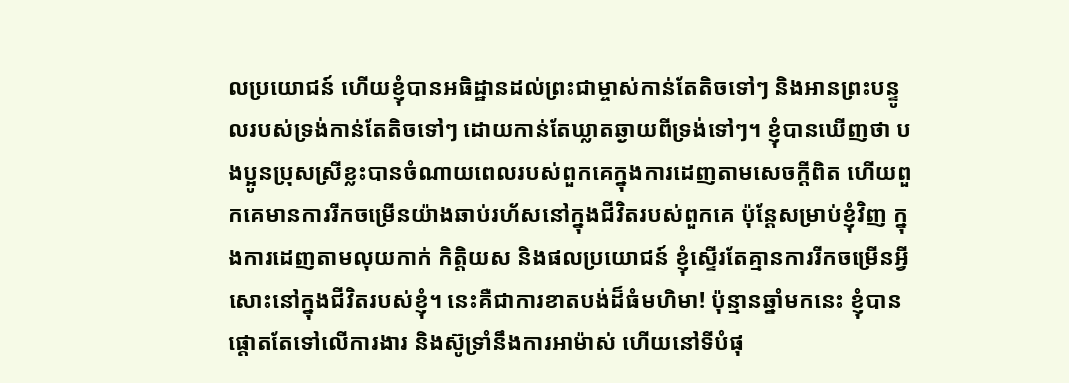លប្រយោជន៍ ហើយខ្ញុំបានអធិដ្ឋានដល់ព្រះជាម្ចាស់កាន់តែតិចទៅៗ និងអានព្រះបន្ទូលរបស់ទ្រង់កាន់តែតិចទៅៗ ដោយកាន់តែឃ្លាតឆ្ងាយពីទ្រង់ទៅៗ។ ខ្ញុំបានឃើញថា បងប្អូនប្រុសស្រីខ្លះបានចំណាយពេលរបស់ពួកគេក្នុងការដេញតាមសេចក្ដីពិត ហើយពួកគេមានការរីកចម្រើនយ៉ាងឆាប់រហ័សនៅក្នុងជីវិតរបស់ពួកគេ ប៉ុន្តែសម្រាប់ខ្ញុំវិញ ក្នុងការដេញតាមលុយកាក់ កិត្តិយស និងផលប្រយោជន៍ ខ្ញុំស្ទើរតែគ្មានការរីកចម្រើនអ្វីសោះនៅក្នុងជីវិតរបស់ខ្ញុំ។ នេះគឺជាការខាតបង់ដ៏ធំមហិមា! ប៉ុន្មានឆ្នាំមកនេះ ខ្ញុំបានផ្ដោតតែទៅលើការងារ និងស៊ូទ្រាំនឹងការអាម៉ាស់ ហើយនៅទីបំផុ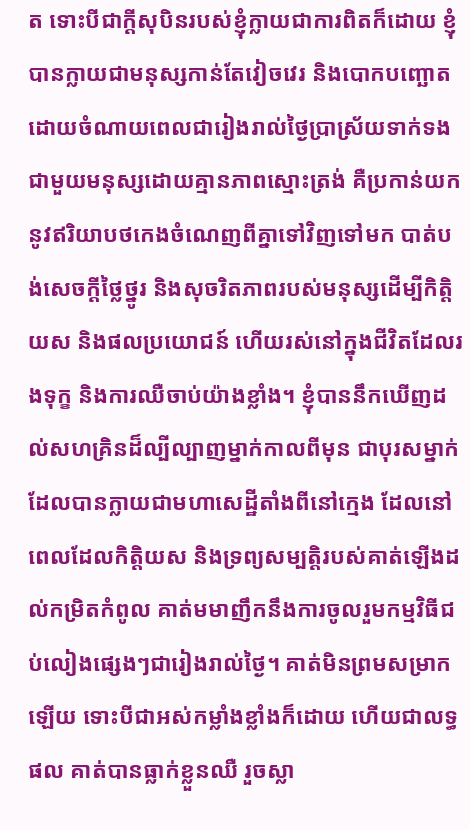ត ទោះបីជាក្ដីសុបិនរបស់ខ្ញុំក្លាយជាការពិតក៏ដោយ ខ្ញុំបានក្លាយជាមនុស្សកាន់តែវៀចវេរ និងបោកបញ្ឆោត ដោយចំណាយពេលជារៀងរាល់ថ្ងៃប្រាស្រ័យទាក់ទងជាមួយមនុស្សដោយគ្មានភាពស្មោះត្រង់ គឺប្រកាន់យកនូវឥរិយាបថកេងចំណេញពីគ្នាទៅវិញទៅមក បាត់បង់សេចក្ដីថ្លៃថ្នូរ និងសុចរិតភាពរបស់មនុស្សដើម្បីកិត្តិយស និងផលប្រយោជន៍ ហើយរស់នៅក្នុងជីវិតដែលរងទុក្ខ និងការឈឺចាប់យ៉ាងខ្លាំង។ ខ្ញុំបាននឹកឃើញដល់សហគ្រិនដ៏ល្បីល្បាញម្នាក់កាលពីមុន ជាបុរសម្នាក់ដែលបានក្លាយជាមហាសេដ្ឋីតាំងពីនៅក្មេង ដែលនៅពេលដែលកិត្តិយស និងទ្រព្យសម្បត្តិរបស់គាត់ឡើងដល់កម្រិតកំពូល គាត់មមាញឹកនឹងការចូលរួមកម្មវិធីជប់លៀងផ្សេងៗជារៀងរាល់ថ្ងៃ។ គាត់មិនព្រមសម្រាកឡើយ ទោះបីជាអស់កម្លាំងខ្លាំងក៏ដោយ ហើយជាលទ្ធផល គាត់បានធ្លាក់ខ្លួនឈឺ រួចស្លា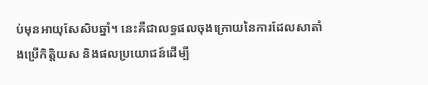ប់មុនអាយុសែសិបឆ្នាំ។ នេះគឺជាលទ្ធផលចុងក្រោយនៃការដែលសាតាំងប្រើកិត្តិយស និងផលប្រយោជន៍ដើម្បី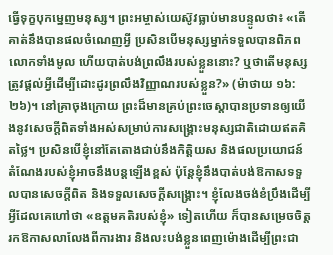ធ្វើទុក្ខបុកម្នេញមនុស្ស។ ព្រះអម្ចាស់យេស៊ូវធ្លាប់មានបន្ទូលថា៖ «តើគាត់នឹងបានផលចំណេញអ្វី ប្រសិនបើមនុស្សម្នាក់ទទួលបានពិភពលោកទាំងមូល ហើយបាត់បង់ព្រលឹងរបស់ខ្លួននោះ? ឬថាតើមនុស្សត្រូវផ្ដល់អ្វីដើម្បីដោះដូរព្រលឹងវិញ្ញាណរបស់ខ្លួន?» (ម៉ាថាយ ១៦:២៦)។ នៅគ្រាចុងក្រោយ ព្រះដ៏មានគ្រប់ព្រះចេស្ដាបានប្រទានឲ្យយើងនូវសេចក្ដីពិតទាំងអស់សម្រាប់ការសង្គ្រោះមនុស្សជាតិដោយឥតគិតថ្លៃ។ ប្រសិនបើខ្ញុំនៅតែតោងជាប់នឹងកិត្តិយស និងផលប្រយោជន៍ តំណែងរបស់ខ្ញុំអាចនឹងបន្តឡើងខ្ពស់ ប៉ុន្តែខ្ញុំនឹងបាត់បង់ឱកាសទទួលបានសេចក្ដីពិត និងទទួលសេចក្ដីសង្គ្រោះ។ ខ្ញុំលែងចង់ខំប្រឹងដើម្បីអ្វីដែលគេហៅថា «ឧត្តមគតិរបស់ខ្ញុំ» ទៀតហើយ ក៏បានសម្រេចចិត្តរកឱកាសលាលែងពីការងារ និងលះបង់ខ្លួនពេញម៉ោងដើម្បីព្រះជា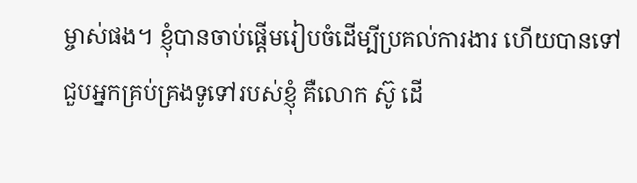ម្ចាស់ផង។ ខ្ញុំបានចាប់ផ្ដើមរៀបចំដើម្បីប្រគល់ការងារ ហើយបានទៅជួបអ្នកគ្រប់គ្រងទូទៅរបស់ខ្ញុំ គឺលោក ស៊ូ ដើ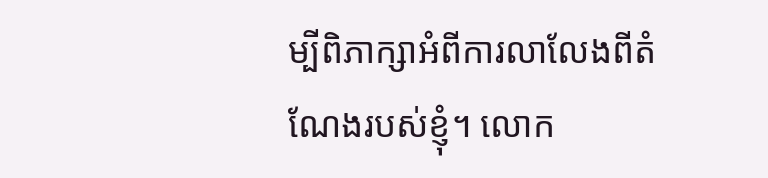ម្បីពិភាក្សាអំពីការលាលែងពីតំណែងរបស់ខ្ញុំ។ លោក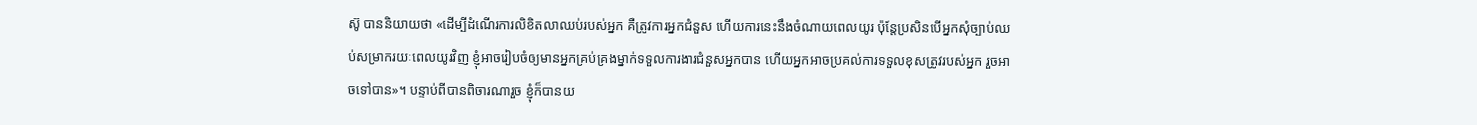ស៊ូ បាននិយាយថា «ដើម្បីដំណើរការលិខិតលាឈប់របស់អ្នក គឺត្រូវការអ្នកជំនួស ហើយការនេះនឹងចំណាយពេលយូរ ប៉ុន្តែប្រសិនបើអ្នកសុំច្បាប់ឈប់សម្រាករយៈពេលយូរវិញ ខ្ញុំអាចរៀបចំឲ្យមានអ្នកគ្រប់គ្រងម្នាក់ទទួលការងារជំនួសអ្នកបាន ហើយអ្នកអាចប្រគល់ការទទួលខុសត្រូវរបស់អ្នក រួចអាចទៅបាន»។ បន្ទាប់ពីបានពិចារណារួច ខ្ញុំក៏បានយ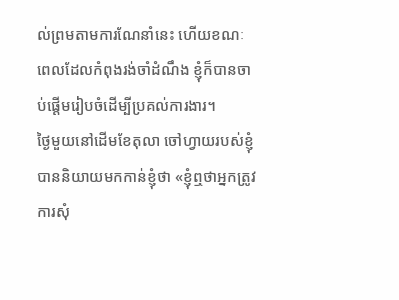ល់ព្រមតាមការណែនាំនេះ ហើយខណៈពេលដែលកំពុងរង់ចាំដំណឹង ខ្ញុំក៏បានចាប់ផ្ដើមរៀបចំដើម្បីប្រគល់ការងារ។
ថ្ងៃមួយនៅដើមខែតុលា ចៅហ្វាយរបស់ខ្ញុំបាននិយាយមកកាន់ខ្ញុំថា «ខ្ញុំឮថាអ្នកត្រូវការសុំ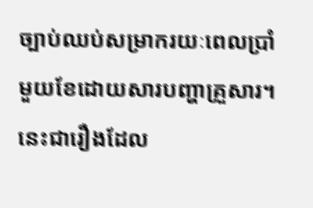ច្បាប់ឈប់សម្រាករយៈពេលប្រាំមួយខែដោយសារបញ្ហាគ្រួសារ។ នេះជារឿងដែល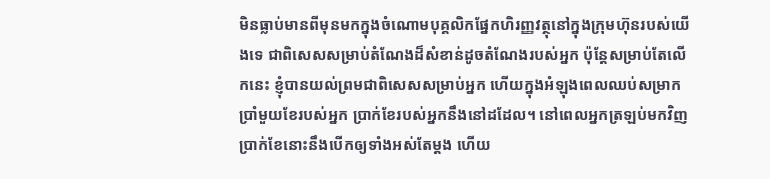មិនធ្លាប់មានពីមុនមកក្នុងចំណោមបុគ្គលិកផ្នែកហិរញ្ញវត្ថុនៅក្នុងក្រុមហ៊ុនរបស់យើងទេ ជាពិសេសសម្រាប់តំណែងដ៏សំខាន់ដូចតំណែងរបស់អ្នក ប៉ុន្តែសម្រាប់តែលើកនេះ ខ្ញុំបានយល់ព្រមជាពិសេសសម្រាប់អ្នក ហើយក្នុងអំឡុងពេលឈប់សម្រាកប្រាំមួយខែរបស់អ្នក ប្រាក់ខែរបស់អ្នកនឹងនៅដដែល។ នៅពេលអ្នកត្រឡប់មកវិញ ប្រាក់ខែនោះនឹងបើកឲ្យទាំងអស់តែម្ដង ហើយ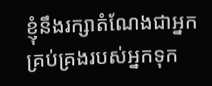ខ្ញុំនឹងរក្សាតំណែងជាអ្នកគ្រប់គ្រងរបស់អ្នកទុក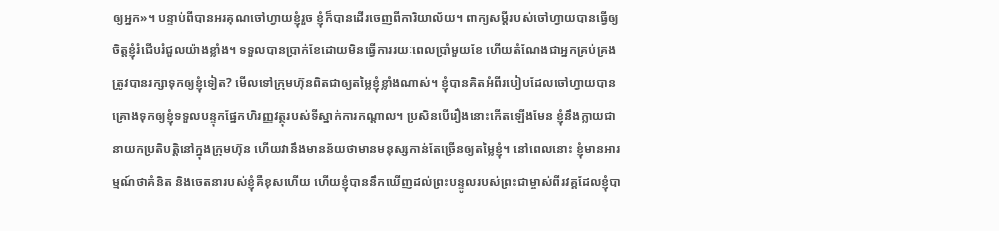ឲ្យអ្នក»។ បន្ទាប់ពីបានអរគុណចៅហ្វាយខ្ញុំរួច ខ្ញុំក៏បានដើរចេញពីការិយាល័យ។ ពាក្យសម្ដីរបស់ចៅហ្វាយបានធ្វើឲ្យចិត្តខ្ញុំរំជើបរំជួលយ៉ាងខ្លាំង។ ទទួលបានប្រាក់ខែដោយមិនធ្វើការរយៈពេលប្រាំមួយខែ ហើយតំណែងជាអ្នកគ្រប់គ្រងត្រូវបានរក្សាទុកឲ្យខ្ញុំទៀត? មើលទៅក្រុមហ៊ុនពិតជាឲ្យតម្លៃខ្ញុំខ្លាំងណាស់។ ខ្ញុំបានគិតអំពីរបៀបដែលចៅហ្វាយបានគ្រោងទុកឲ្យខ្ញុំទទួលបន្ទុកផ្នែកហិរញ្ញវត្ថុរបស់ទីស្នាក់ការកណ្ដាល។ ប្រសិនបើរឿងនោះកើតឡើងមែន ខ្ញុំនឹងក្លាយជានាយកប្រតិបត្តិនៅក្នុងក្រុមហ៊ុន ហើយវានឹងមានន័យថាមានមនុស្សកាន់តែច្រើនឲ្យតម្លៃខ្ញុំ។ នៅពេលនោះ ខ្ញុំមានអារម្មណ៍ថាគំនិត និងចេតនារបស់ខ្ញុំគឺខុសហើយ ហើយខ្ញុំបាននឹកឃើញដល់ព្រះបន្ទូលរបស់ព្រះជាម្ចាស់ពីរវគ្គដែលខ្ញុំបា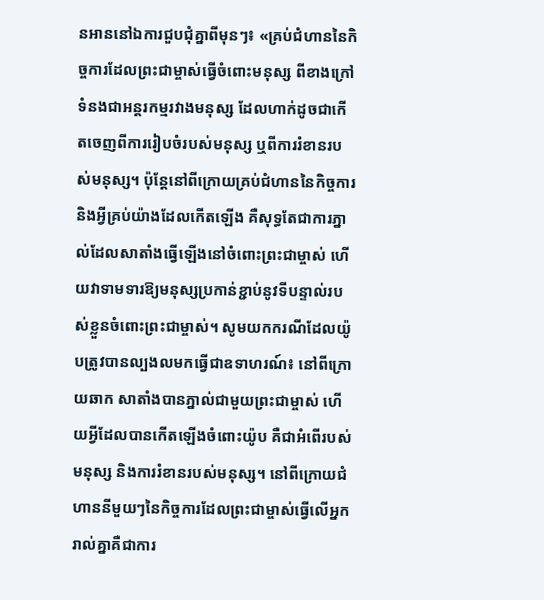នអាននៅឯការជួបជុំគ្នាពីមុនៗ៖ «គ្រប់ជំហាននៃកិច្ចការដែលព្រះជាម្ចាស់ធ្វើចំពោះមនុស្ស ពីខាងក្រៅទំនងជាអន្តរកម្មរវាងមនុស្ស ដែលហាក់ដូចជាកើតចេញពីការរៀបចំរបស់មនុស្ស ឬពីការរំខានរបស់មនុស្ស។ ប៉ុន្តែនៅពីក្រោយគ្រប់ជំហាននៃកិច្ចការ និងអ្វីគ្រប់យ៉ាងដែលកើតឡើង គឺសុទ្ធតែជាការភ្នាល់ដែលសាតាំងធ្វើឡើងនៅចំពោះព្រះជាម្ចាស់ ហើយវាទាមទារឱ្យមនុស្សប្រកាន់ខ្ជាប់នូវទីបន្ទាល់របស់ខ្លួនចំពោះព្រះជាម្ចាស់។ សូមយកករណីដែលយ៉ូបត្រូវបានល្បងលមកធ្វើជាឧទាហរណ៍៖ នៅពីក្រោយឆាក សាតាំងបានភ្នាល់ជាមួយព្រះជាម្ចាស់ ហើយអ្វីដែលបានកើតឡើងចំពោះយ៉ូប គឺជាអំពើរបស់មនុស្ស និងការរំខានរបស់មនុស្ស។ នៅពីក្រោយជំហាននីមួយៗនៃកិច្ចការដែលព្រះជាម្ចាស់ធ្វើលើអ្នករាល់គ្នាគឺជាការ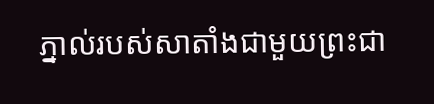ភ្នាល់របស់សាតាំងជាមួយព្រះជា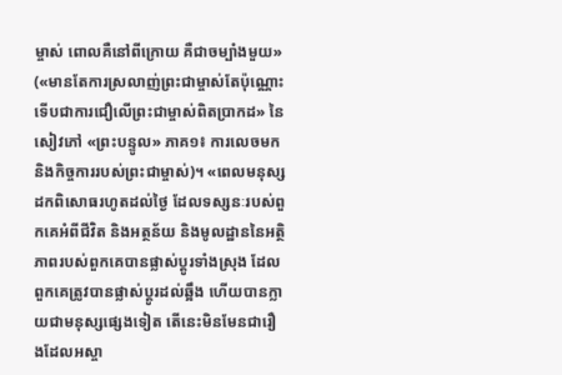ម្ចាស់ ពោលគឺនៅពីក្រោយ គឺជាចម្បាំងមួយ» («មានតែការស្រលាញ់ព្រះជាម្ចាស់តែប៉ុណ្ណោះទើបជាការជឿលើព្រះជាម្ចាស់ពិតប្រាកដ» នៃសៀវភៅ «ព្រះបន្ទូល» ភាគ១៖ ការលេចមក និងកិច្ចការរបស់ព្រះជាម្ចាស់)។ «ពេលមនុស្សដកពិសោធរហូតដល់ថ្ងៃ ដែលទស្សនៈរបស់ពួកគេអំពីជីវិត និងអត្ថន័យ និងមូលដ្ឋាននៃអត្ថិភាពរបស់ពួកគេបានផ្លាស់ប្តូរទាំងស្រុង ដែលពួកគេត្រូវបានផ្លាស់ប្ដូរដល់ឆ្អឹង ហើយបានក្លាយជាមនុស្សផ្សេងទៀត តើនេះមិនមែនជារឿងដែលអស្ចា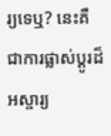រ្យទេឬ? នេះគឺជាការផ្លាស់ប្តូរដ៏អស្ចារ្យ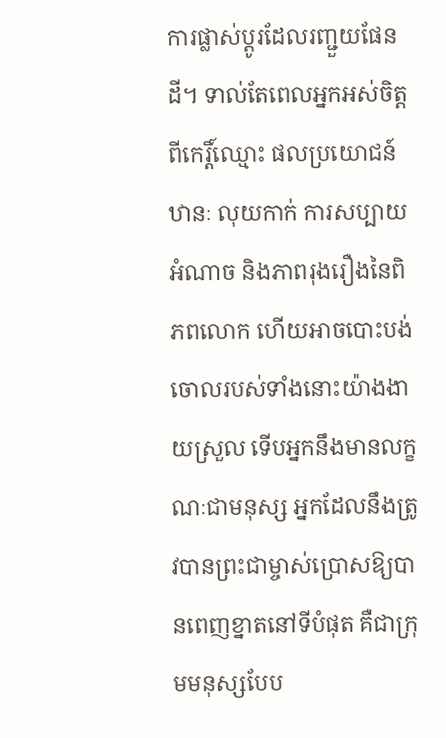ការផ្លាស់ប្តូរដែលរញ្ជួយផែនដី។ ទាល់តែពេលអ្នកអស់ចិត្តពីកេរ្តិ៍ឈ្មោះ ផលប្រយោជន៍ ឋានៈ លុយកាក់ ការសប្បាយ អំណាច និងភាពរុងរឿងនៃពិភពលោក ហើយអាចបោះបង់ចោលរបស់ទាំងនោះយ៉ាងងាយស្រួល ទើបអ្នកនឹងមានលក្ខណៈជាមនុស្ស អ្នកដែលនឹងត្រូវបានព្រះជាម្ចាស់ប្រោសឱ្យបានពេញខ្នាតនៅទីបំផុត គឺជាក្រុមមនុស្សបែប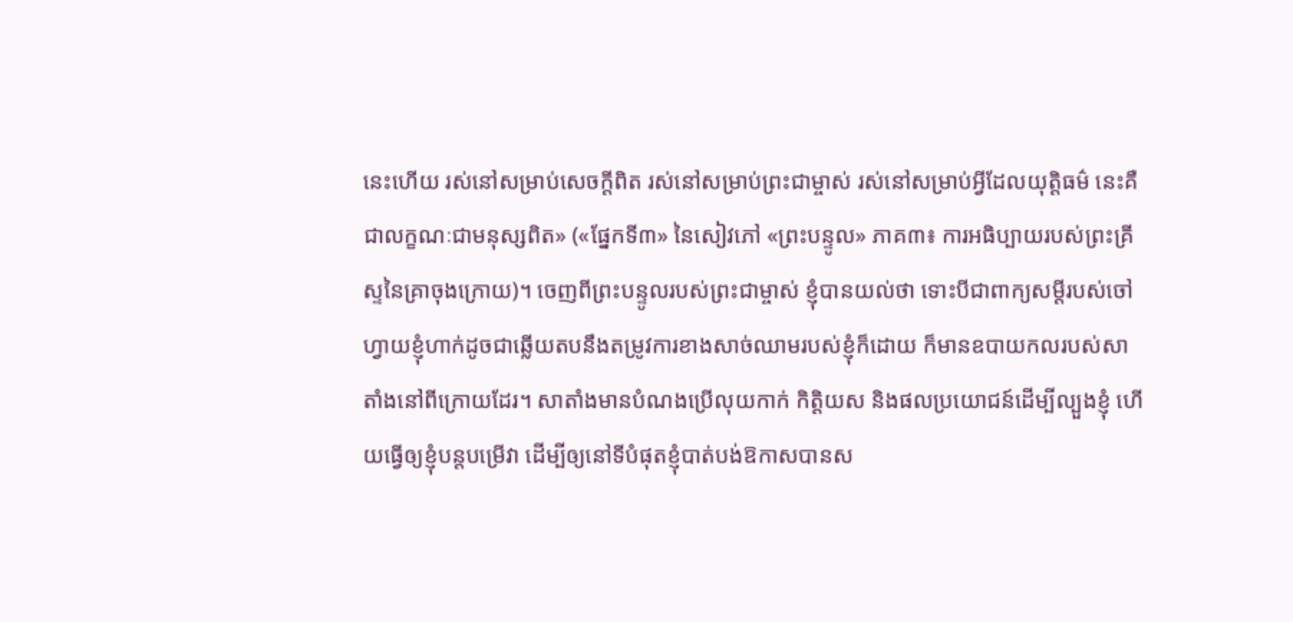នេះហើយ រស់នៅសម្រាប់សេចក្តីពិត រស់នៅសម្រាប់ព្រះជាម្ចាស់ រស់នៅសម្រាប់អ្វីដែលយុត្តិធម៌ នេះគឺជាលក្ខណៈជាមនុស្សពិត» («ផ្នែកទី៣» នៃសៀវភៅ «ព្រះបន្ទូល» ភាគ៣៖ ការអធិប្បាយរបស់ព្រះគ្រីស្ទនៃគ្រាចុងក្រោយ)។ ចេញពីព្រះបន្ទូលរបស់ព្រះជាម្ចាស់ ខ្ញុំបានយល់ថា ទោះបីជាពាក្យសម្ដីរបស់ចៅហ្វាយខ្ញុំហាក់ដូចជាឆ្លើយតបនឹងតម្រូវការខាងសាច់ឈាមរបស់ខ្ញុំក៏ដោយ ក៏មានឧបាយកលរបស់សាតាំងនៅពីក្រោយដែរ។ សាតាំងមានបំណងប្រើលុយកាក់ កិត្តិយស និងផលប្រយោជន៍ដើម្បីល្បួងខ្ញុំ ហើយធ្វើឲ្យខ្ញុំបន្តបម្រើវា ដើម្បីឲ្យនៅទីបំផុតខ្ញុំបាត់បង់ឱកាសបានស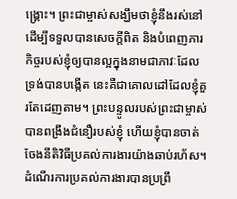ង្គ្រោះ។ ព្រះជាម្ចាស់សង្ឃឹមថាខ្ញុំនឹងរស់នៅដើម្បីទទួលបានសេចក្ដីពិត និងបំពេញភារកិច្ចរបស់ខ្ញុំឲ្យបានល្អក្នុងនាមជាភាវៈដែលទ្រង់បានបង្កើត នេះគឺជាគោលដៅដែលខ្ញុំគួរតែដេញតាម។ ព្រះបន្ទូលរបស់ព្រះជាម្ចាស់បានពង្រឹងជំនឿរបស់ខ្ញុំ ហើយខ្ញុំបានចាត់ចែងនីតិវិធីប្រគល់ការងារយ៉ាងឆាប់រហ័ស។ ដំណើរការប្រគល់ការងារបានប្រព្រឹ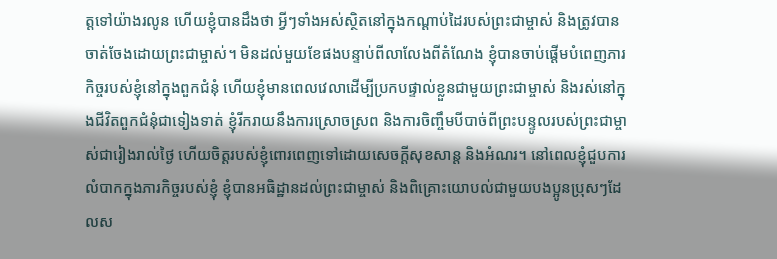ត្តទៅយ៉ាងរលូន ហើយខ្ញុំបានដឹងថា អ្វីៗទាំងអស់ស្ថិតនៅក្នុងកណ្ដាប់ដៃរបស់ព្រះជាម្ចាស់ និងត្រូវបានចាត់ចែងដោយព្រះជាម្ចាស់។ មិនដល់មួយខែផងបន្ទាប់ពីលាលែងពីតំណែង ខ្ញុំបានចាប់ផ្ដើមបំពេញភារកិច្ចរបស់ខ្ញុំនៅក្នុងពួកជំនុំ ហើយខ្ញុំមានពេលវេលាដើម្បីប្រកបផ្ទាល់ខ្លួនជាមួយព្រះជាម្ចាស់ និងរស់នៅក្នុងជីវិតពួកជំនុំជាទៀងទាត់ ខ្ញុំរីករាយនឹងការស្រោចស្រព និងការចិញ្ចឹមបីបាច់ពីព្រះបន្ទូលរបស់ព្រះជាម្ចាស់ជារៀងរាល់ថ្ងៃ ហើយចិត្តរបស់ខ្ញុំពោរពេញទៅដោយសេចក្ដីសុខសាន្ត និងអំណរ។ នៅពេលខ្ញុំជួបការលំបាកក្នុងភារកិច្ចរបស់ខ្ញុំ ខ្ញុំបានអធិដ្ឋានដល់ព្រះជាម្ចាស់ និងពិគ្រោះយោបល់ជាមួយបងប្អូនប្រុសៗដែលស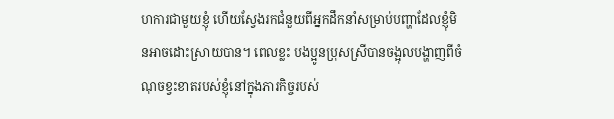ហការជាមួយខ្ញុំ ហើយស្វែងរកជំនួយពីអ្នកដឹកនាំសម្រាប់បញ្ហាដែលខ្ញុំមិនអាចដោះស្រាយបាន។ ពេលខ្លះ បងប្អូនប្រុសស្រីបានចង្អុលបង្ហាញពីចំណុចខ្វះខាតរបស់ខ្ញុំនៅក្នុងភារកិច្ចរបស់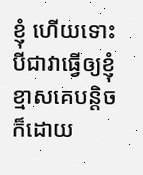ខ្ញុំ ហើយទោះបីជាវាធ្វើឲ្យខ្ញុំខ្មាសគេបន្តិចក៏ដោយ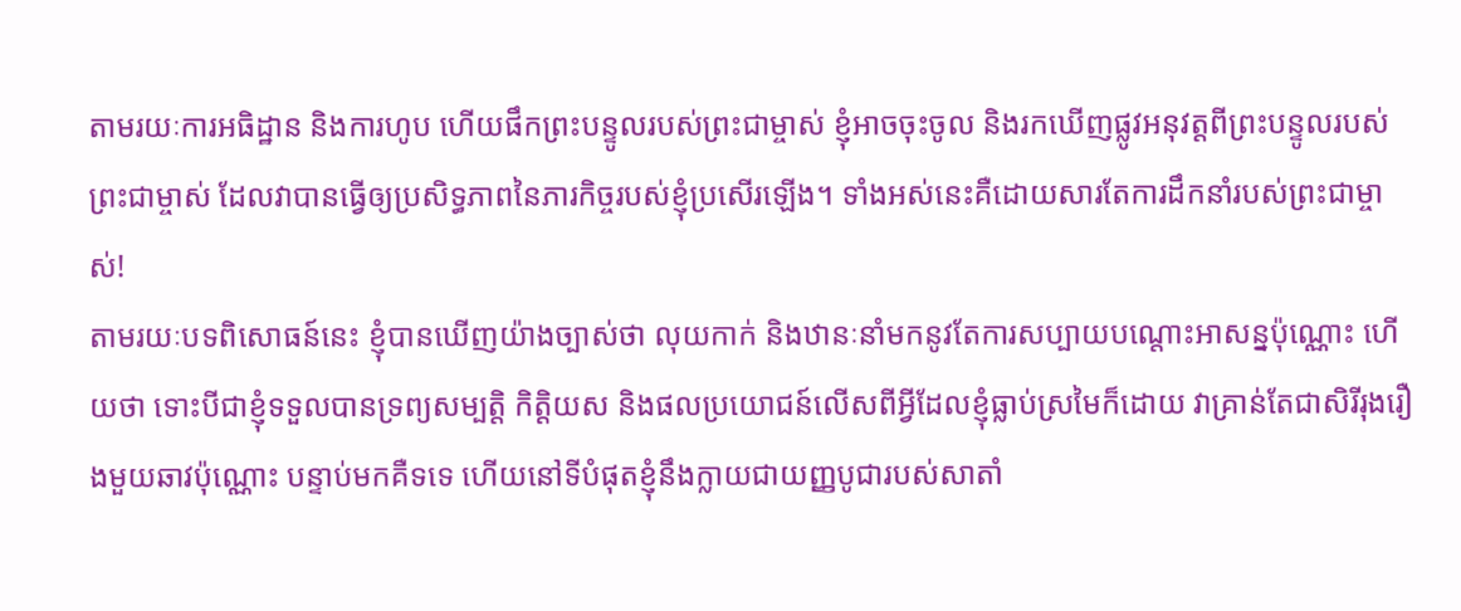តាមរយៈការអធិដ្ឋាន និងការហូប ហើយផឹកព្រះបន្ទូលរបស់ព្រះជាម្ចាស់ ខ្ញុំអាចចុះចូល និងរកឃើញផ្លូវអនុវត្តពីព្រះបន្ទូលរបស់ព្រះជាម្ចាស់ ដែលវាបានធ្វើឲ្យប្រសិទ្ធភាពនៃភារកិច្ចរបស់ខ្ញុំប្រសើរឡើង។ ទាំងអស់នេះគឺដោយសារតែការដឹកនាំរបស់ព្រះជាម្ចាស់!
តាមរយៈបទពិសោធន៍នេះ ខ្ញុំបានឃើញយ៉ាងច្បាស់ថា លុយកាក់ និងឋានៈនាំមកនូវតែការសប្បាយបណ្ដោះអាសន្នប៉ុណ្ណោះ ហើយថា ទោះបីជាខ្ញុំទទួលបានទ្រព្យសម្បត្តិ កិត្តិយស និងផលប្រយោជន៍លើសពីអ្វីដែលខ្ញុំធ្លាប់ស្រមៃក៏ដោយ វាគ្រាន់តែជាសិរីរុងរឿងមួយឆាវប៉ុណ្ណោះ បន្ទាប់មកគឺទទេ ហើយនៅទីបំផុតខ្ញុំនឹងក្លាយជាយញ្ញបូជារបស់សាតាំ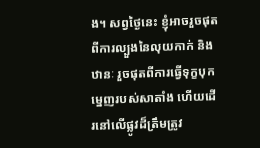ង។ សព្វថ្ងៃនេះ ខ្ញុំអាចរួចផុតពីការល្បួងនៃលុយកាក់ និងឋានៈ រួចផុតពីការធ្វើទុក្ខបុកម្នេញរបស់សាតាំង ហើយដើរនៅលើផ្លូវដ៏ត្រឹមត្រូវ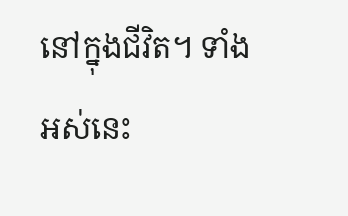នៅក្នុងជីវិត។ ទាំងអស់នេះ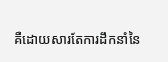គឺដោយសារតែការដឹកនាំនៃ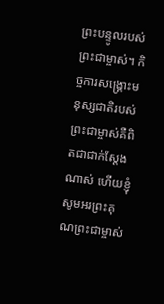ព្រះបន្ទូលរបស់ព្រះជាម្ចាស់។ កិច្ចការសង្គ្រោះមនុស្សជាតិរបស់ព្រះជាម្ចាស់គឺពិតជាជាក់ស្ដែងណាស់ ហើយខ្ញុំសូមអរព្រះគុណព្រះជាម្ចាស់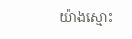យ៉ាងស្មោះ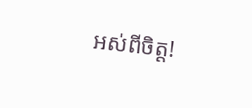អស់ពីចិត្ត!